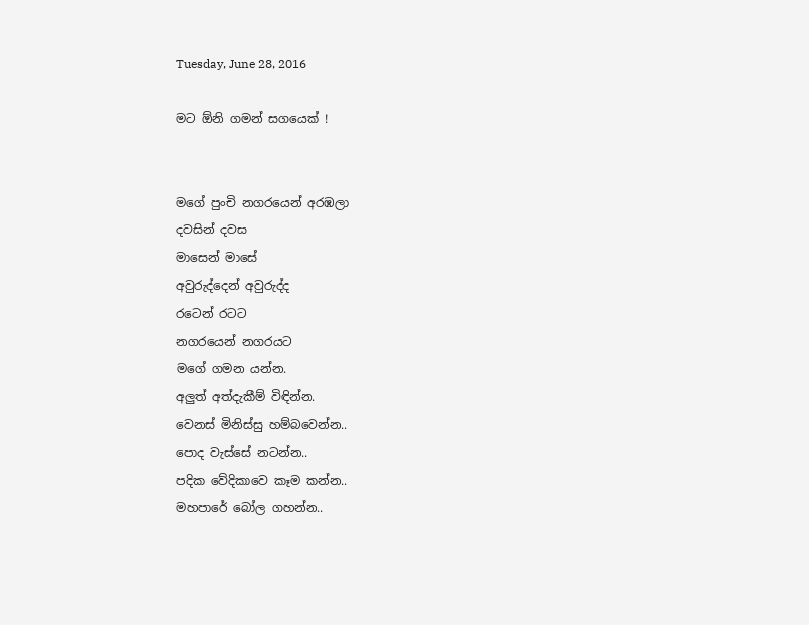Tuesday, June 28, 2016

මට ඕනි ගමන් සගයෙක් !


මගේ පුංචි නගරයෙන් අරඹලා
දවසින් දවස
මාසෙන් මාසේ
අවුරුද්දෙන් අවුරුද්ද
රටෙන් රටට
නගරයෙන් නගරයට
මගේ ගමන යන්න.
අලුත් අත්දැකීම් විඳින්න.
වෙනස් මිනිස්සු හම්බවෙන්න..
පොද වැස්සේ නටන්න..
පදික වේදිකාවෙ කෑම කන්න..
මහපාරේ බෝල ගහන්න..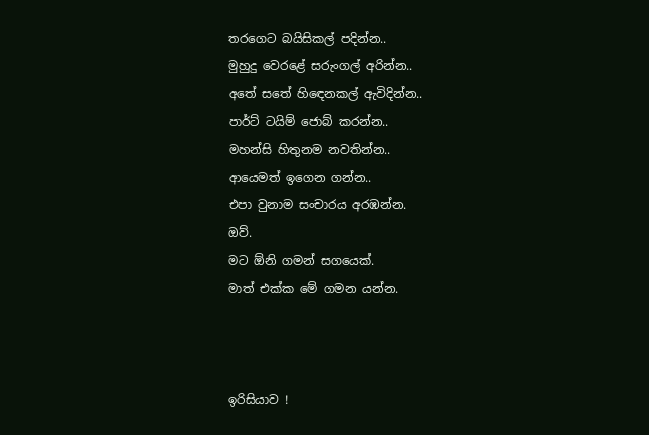තරගෙට බයිසිකල් පදින්න..
මුහුදු වෙරළේ සරුංගල් අරින්න..
අතේ සතේ හිඳෙනකල් ඇවිදින්න..
පාර්ට් ටයිම් ජොබ් කරන්න..
මහන්සි හිතුනම නවතින්න..
ආයෙමත් ඉගෙන ගන්න..
එපා වුනාම සංචාරය අරඹන්න.
ඔව්.
මට ඕනි ගමන් සගයෙක්.
මාත් එක්ක මේ ගමන යන්න.



ඉරිසියාව !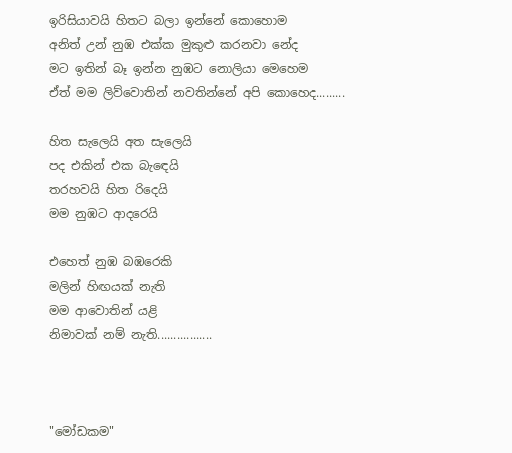ඉරිසියාවයි හිතට බලා ඉන්නේ කොහොම
අනිත් උන් නුඹ එක්ක මුකුළු කරනවා නේද
මට ඉතින් බෑ ඉන්න නුඹට නොලියා මෙහෙම
ඒත් මම ලිව්වොතින් නවතින්නේ අපි කොහෙද.........

හිත සැලෙයි අත සැලෙයි
පද එකින් එක බැඳෙයි
තරහවයි හිත රිදෙයි
මම නුඹට ආදරෙයි

එහෙත් නුඹ බඹරෙකි
මලින් හිඟයක් නැති
මම ආවොතින් යළි
නිමාවක් නම් නැති.................



"මෝඩකම"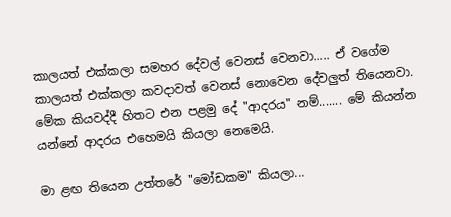කාලයත් එක්කලා සමහර දේවල් වෙනස් වෙනවා..... ඒ වගේම කාලයත් එක්කලා කවදාවත් වෙනස් නොවෙන දේවලුත් තියෙනවා. මේක කියවද්දී හිතට එන පළමු දේ "ආදරය" නම්....... මේ කියන්න යන්නේ ආදරය එහෙමයි කියලා නෙමෙයි.

මා ළඟ තියෙන උත්තරේ "මෝඩකම" කියලා...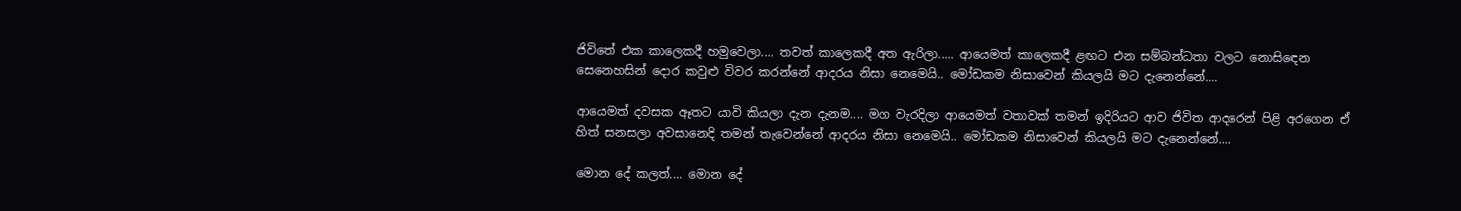ජිවිතේ එක කාලෙකදී හමුවෙලා.... තවත් කාලෙකදී අත ඇරිලා..... ආයෙමත් කාලෙකදී ළඟට එන සම්බන්ධතා වලට නොසිඳෙන සෙනෙහසින් දොර කවුළු විවර කරන්නේ ආදරය නිසා නෙමෙයි.. මෝඩකම නිසාවෙන් කියලයි මට දැනෙන්නේ....

ආයෙමත් දවසක ඈතට යාවි කියලා දැන දැනම.... මග වැරදිලා ආයෙමත් වතාවක් තමන් ඉදිරියට ආව ජිවිත ආදරෙන් පිළි අරගෙන ඒ හිත් සනසලා අවසානෙදි තමන් තැවෙන්නේ ආදරය නිසා නෙමෙයි.. මෝඩකම නිසාවෙන් කියලයි මට දැනෙන්නේ....

මොන දේ කලත්.... මොන දේ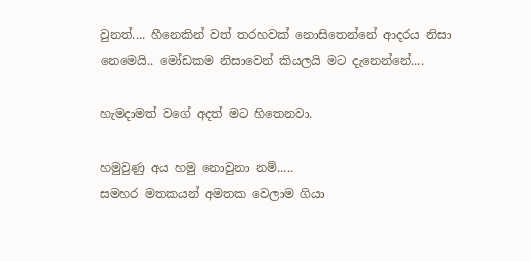වුනත්.... හීනෙකින් වත් තරහවක් නොසිතෙන්නේ ආදරය නිසා නෙමෙයි.. මෝඩකම නිසාවෙන් කියලයි මට දැනෙන්නේ....

හැමදාමත් වගේ අදත් මට හිතෙනවා.

හමුවුණු අය හමු නොවුනා නම්.....
සමහර මතකයන් අමතක වෙලාම ගියා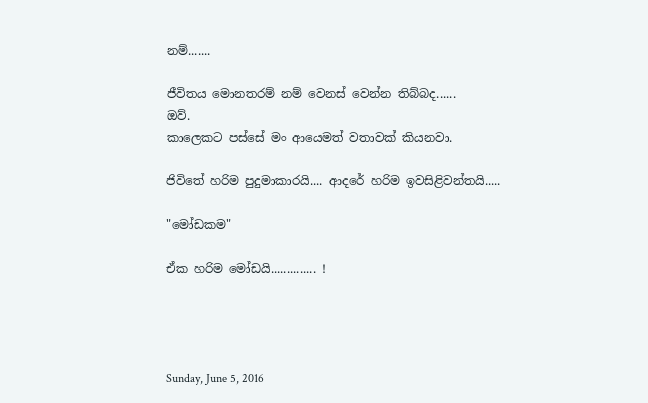නම්.......

ජීවිතය මොනතරම් නම් වෙනස් වෙන්න තිබ්බද......
ඔව්.
කාලෙකට පස්සේ මං ආයෙමත් වතාවක් කියනවා.

ජිවිතේ හරිම පුදුමාකාරයි.... ආදරේ හරිම ඉවසිළිවන්තයි.....

"මෝඩකම"

ඒක හරිම මෝඩයි.............. !




Sunday, June 5, 2016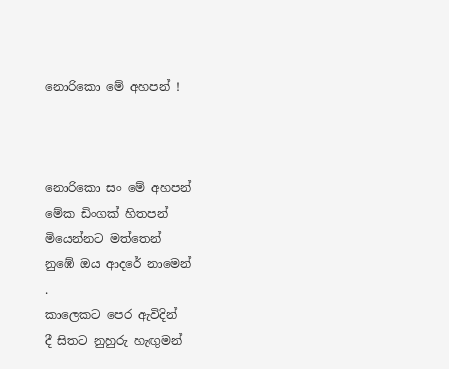නොරිකො මේ අහපන් !



නොරිකො සං මේ අහපන්
මේක ඩිංගක් හිතපන්
මියෙන්නට මත්තෙන්
නුඹේ ඔය ආදරේ නාමෙන්
.
කාලෙකට පෙර ඇවිදින්
දී සිතට නුහුරු හැඟුමන්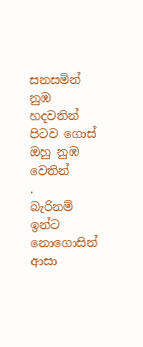සනසමින් නුඹ හදවතින්
පිටව ගොස් ඔහු නුඹ වෙතින්
.
බැරිනම් ඉන්ට නොගොසින්
ආසා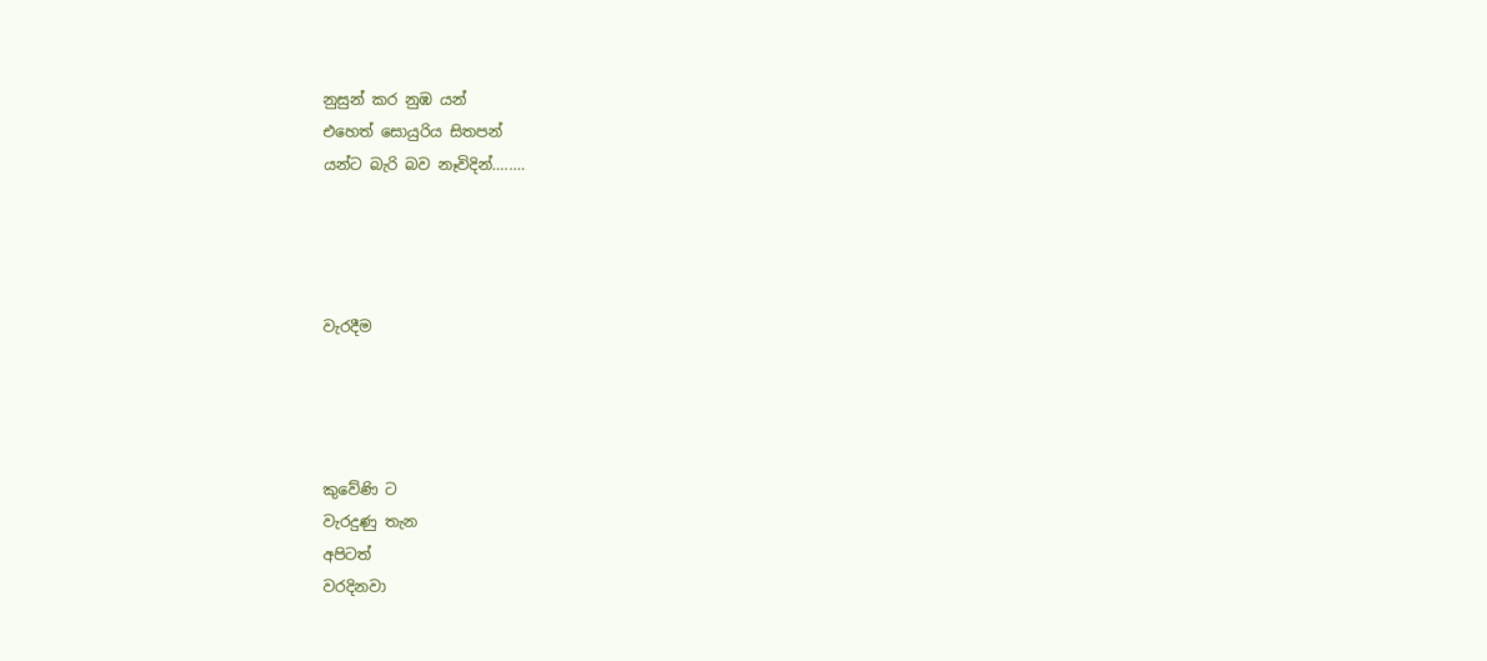නුසුන් කර නුඹ යන්
එහෙත් සොයුරිය සිතපන්
යන්ට බැරි බව නෑවිදින්........




වැරදීම




කුවේණි ට
වැරදුණු තැන
අපිටත්
වරදිනවා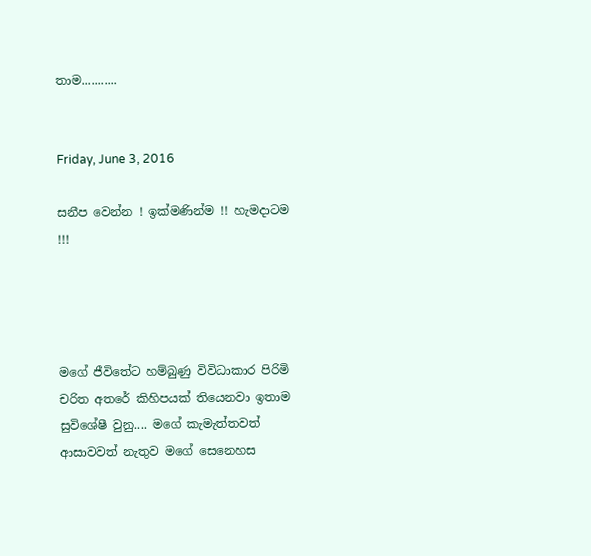තාම...........


Friday, June 3, 2016

සනීප වෙන්න ! ඉක්මණින්ම !! හැමදාටම !!!




මගේ ජීවිතේට හම්බුණු විවිධාකාර පිරිමි චරිත අතරේ කිහිපයක් තියෙනවා ඉතාම සුවිශේෂී වුනු.... මගේ කැමැත්තවත් ආසාවවත් නැතුව මගේ සෙනෙහස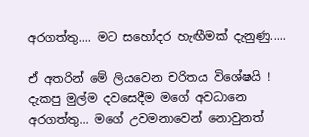අරගත්තු.... මට සහෝදර හැඟීමක් දැනුණු.....

ඒ අතරින් මේ ලියවෙන චරිතය විශේෂයි ! දැකපු මුල්ම දවසෙදීම මගේ අවධානෙ අරගත්තු... මගේ උවමනාවෙන් නොවුනත්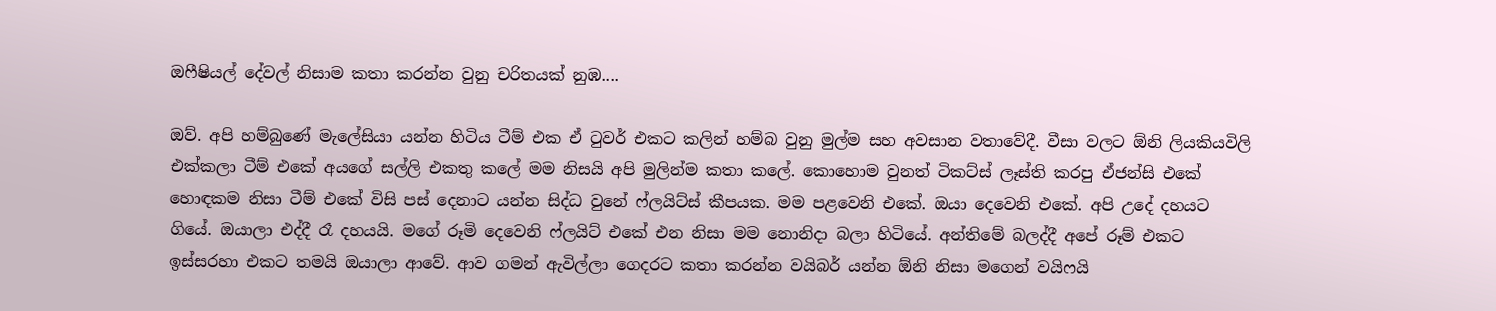ඔෆීෂියල් දේවල් නිසාම කතා කරන්න වුනු චරිතයක් නුඹ....

ඔව්. අපි හම්බුණේ මැලේසියා යන්න හිටිය ටීම් එක ඒ ටුවර් එකට කලින් හම්බ වුනු මුල්ම සහ අවසාන වතාවේදී. වීසා වලට ඕනි ලියකියවිලි එක්කලා ටීම් එකේ අයගේ සල්ලි එකතු කලේ මම නිසයි අපි මුලින්ම කතා කලේ. කොහොම වුනත් ටිකට්ස් ලෑස්ති කරපු ඒජන්සි එකේ හොඳකම නිසා ටීම් එකේ විසි පස් දෙනාට යන්න සිද්ධ වුනේ ෆ්ලයිට්ස් කීපයක. මම පළවෙනි එකේ. ඔයා දෙවෙනි එකේ. අපි උදේ දහයට ගියේ. ඔයාලා එද්දී රෑ දහයයි. මගේ රූමි දෙවෙනි ෆ්ලයිට් එකේ එන නිසා මම නොනිදා බලා හිටියේ. අන්තිමේ බලද්දී අපේ රූම් එකට ඉස්සරහා එකට තමයි ඔයාලා ආවේ. ආව ගමන් ඇවිල්ලා ගෙදරට කතා කරන්න වයිබර් යන්න ඕනි නිසා මගෙන් වයිෆයි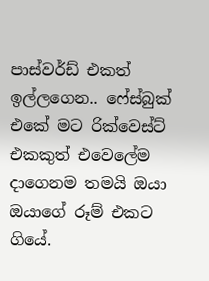පාස්වර්ඩ් එකත් ඉල්ලගෙන.. ෆේස්බුක් එකේ මට රික්වෙස්ට් එකකුත් එවෙලේම දාගෙනම තමයි ඔයා ඔයාගේ රූම් එකට ගියේ.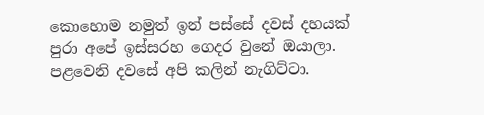කොහොම නමුත් ඉන් පස්සේ දවස් දහයක් පුරා අපේ ඉස්සරහ ගෙදර වුනේ ඔයාලා. පළවෙනි දවසේ අපි කලින් නැගිට්ටා.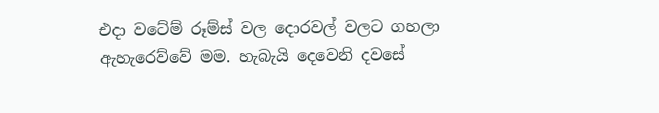එදා වටේම් රූම්ස් වල දොරවල් වලට ගහලා ඇහැරෙව්වේ මම. හැබැයි දෙවෙනි දවසේ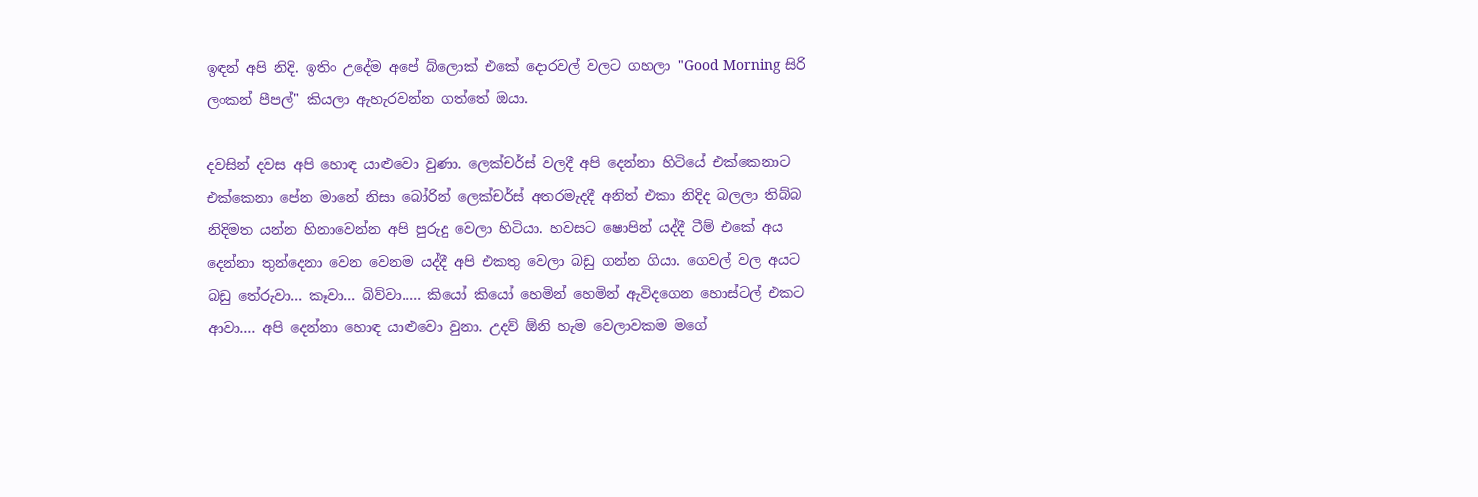ඉඳන් අපි නිදි. ඉතිං උදේම අපේ බ්ලොක් එකේ දොරවල් වලට ගහලා "Good Morning සිරි ලංකන් පීපල්" කියලා ඇහැරවන්න ගත්තේ ඔයා.

දවසින් දවස අපි හොඳ යාළුවො වුණා. ලෙක්චර්ස් වලදී අපි දෙන්නා හිටියේ එක්කෙනාට එක්කෙනා පේන මානේ නිසා බෝරින් ලෙක්චර්ස් අතරමැදදී අනිත් එකා නිදිද බලලා තිබ්බ නිදිමත යන්න හිනාවෙන්න අපි පුරුදු වෙලා හිටියා. හවසට ෂොපින් යද්දී ටීම් එකේ අය දෙන්නා තුන්දෙනා වෙන වෙනම යද්දී අපි එකතු වෙලා බඩු ගන්න ගියා. ගෙවල් වල අයට බඩු තේරුවා... කෑවා... බිව්වා..... කියෝ කියෝ හෙමින් හෙමින් ඇවිදගෙන හොස්ටල් එකට ආවා.... අපි දෙන්නා හොඳ යාළුවො වුනා. උදව් ඕනි හැම වෙලාවකම මගේ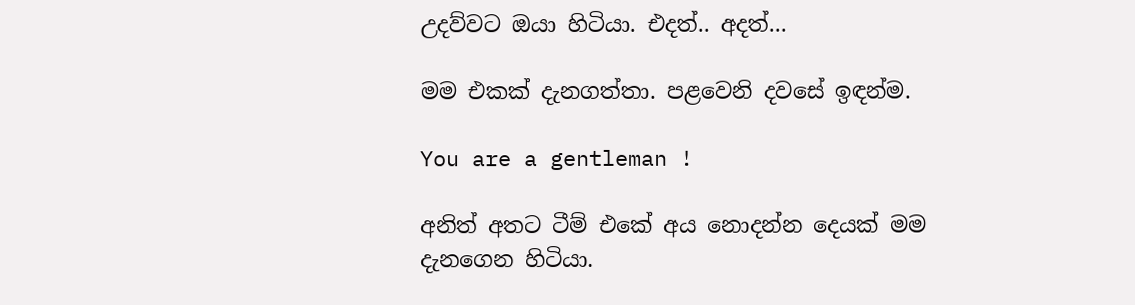උදව්වට ඔයා හිටියා. එදත්.. අදත්...

මම එකක් දැනගත්තා. පළවෙනි දවසේ ඉඳන්ම.

You are a gentleman !

අනිත් අතට ටීම් එකේ අය නොදන්න දෙයක් මම දැනගෙන හිටියා.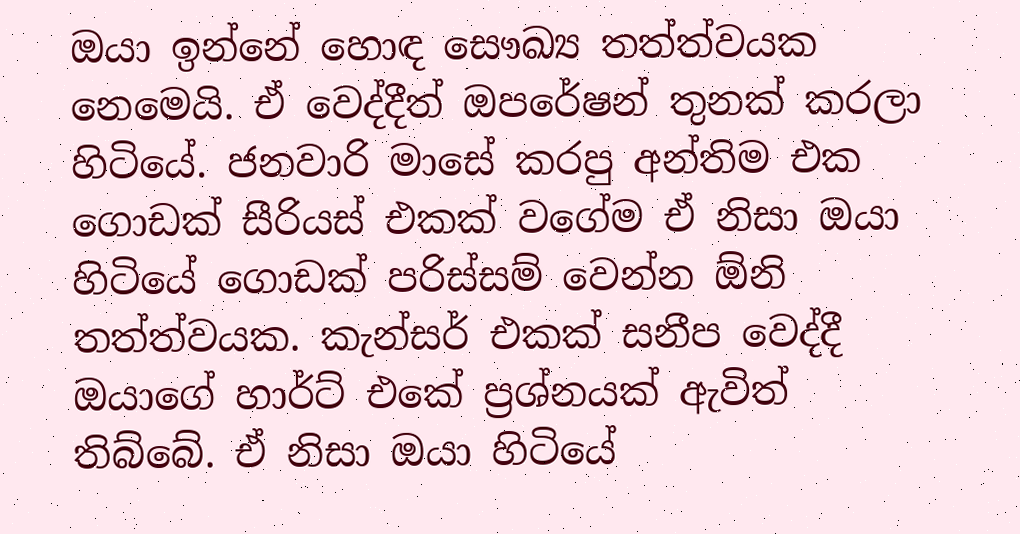ඔයා ඉන්නේ හොඳ සෞඛ්‍ය තත්ත්වයක නෙමෙයි. ඒ වෙද්දීත් ඔපරේෂන් තුනක් කරලා හිටියේ. ජනවාරි මාසේ කරපු අන්තිම එක ගොඩක් සීරියස් එකක් වගේම ඒ නිසා ඔයා හිටියේ ගොඩක් පරිස්සම් වෙන්න ඕනි තත්ත්වයක. කැන්සර් එකක් සනීප වෙද්දී ඔයාගේ හාර්ට් එකේ ප්‍රශ්නයක් ඇවිත් තිබ්බේ. ඒ නිසා ඔයා හිටියේ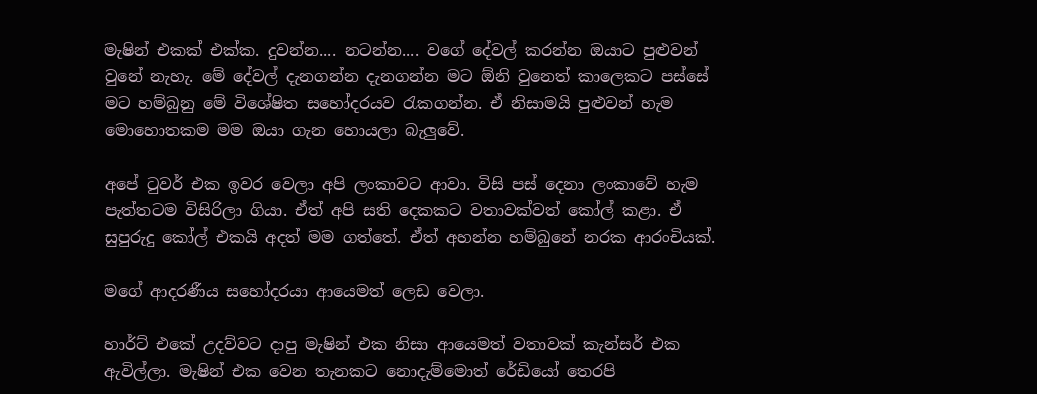මැෂින් එකක් එක්ක. දුවන්න.... නටන්න.... වගේ දේවල් කරන්න ඔයාට පුළුවන් වුනේ නැහැ. මේ දේවල් දැනගන්න දැනගන්න මට ඕනි වුනෙත් කාලෙකට පස්සේ මට හම්බුනු මේ විශේෂිත සහෝදරයව රැකගන්න. ඒ නිසාමයි පුළුවන් හැම මොහොතකම මම ඔයා ගැන හොයලා බැලුවේ.

අපේ ටුවර් එක ඉවර වෙලා අපි ලංකාවට ආවා. විසි පස් දෙනා ලංකාවේ හැම පැත්තටම විසිරිලා ගියා. ඒත් අපි සති දෙකකට වතාවක්වත් කෝල් කළා. ඒ සුපුරුදු කෝල් එකයි අදත් මම ගත්තේ. ඒත් අහන්න හම්බුනේ නරක ආරංචියක්.

මගේ ආදරණීය සහෝදරයා ආයෙමත් ලෙඩ වෙලා.

හාර්ට් එකේ උදව්වට දාපු මැෂින් එක නිසා ආයෙමත් වතාවක් කැන්සර් එක ඇවිල්ලා. මැෂින් එක වෙන තැනකට නොදැම්මොත් රේඩියෝ තෙරපි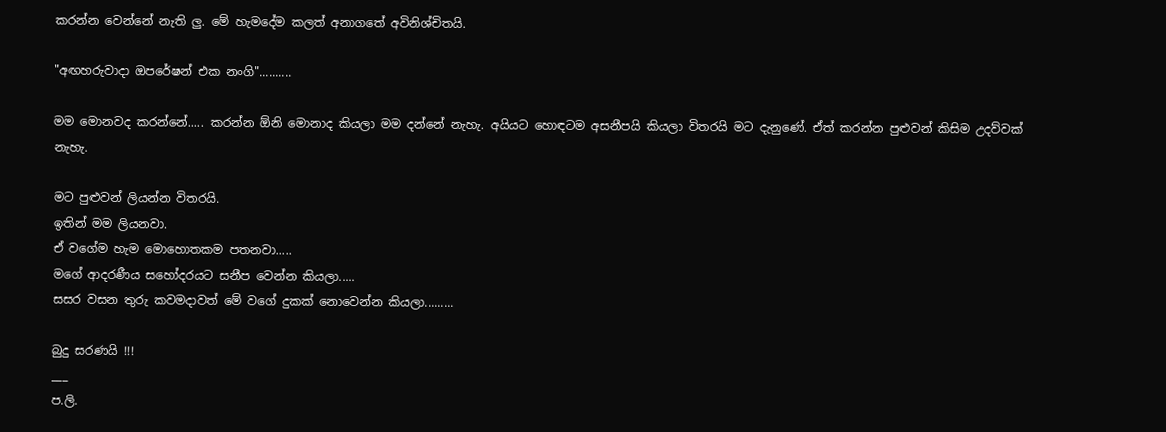කරන්න වෙන්නේ නැති ලු. මේ හැමදේම කලත් අනාගතේ අවිනිශ්චිතයි.

"අඟහරුවාදා ඔපරේෂන් එක නංගි"..........

මම මොනවද කරන්නේ..... කරන්න ඕනි මොනාද කියලා මම දන්නේ නැහැ. අයියට හොඳටම අසනීපයි කියලා විතරයි මට දැනුණේ. ඒත් කරන්න පුළුවන් කිසිම උදව්වක් නැහැ.

මට පුළුවන් ලියන්න විතරයි.
ඉතින් මම ලියනවා.
ඒ වගේම හැම මොහොතකම පතනවා.....
මගේ ආදරණීය සහෝදරයට සනීප වෙන්න කියලා.....
සසර වසන තුරු කවමදාවත් මේ වගේ දුකක් නොවෙන්න කියලා.........

බුදු සරණයි !!!
___
ප.ලි.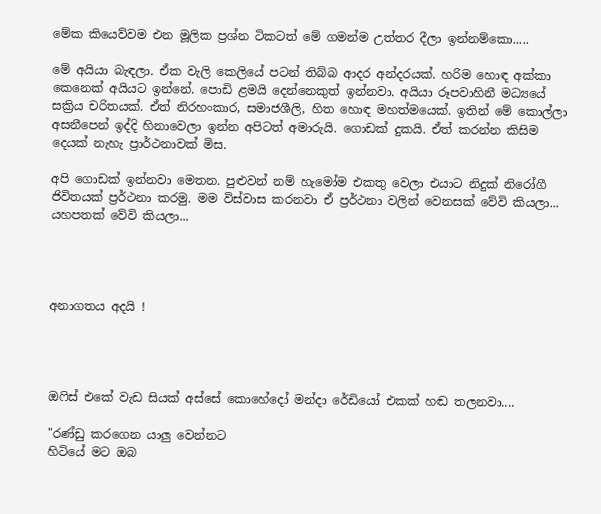මේක කියෙව්වම එන මූලික ප්‍රශ්න ටිකටත් මේ ගමන්ම උත්තර දීලා ඉන්නම්කො.....

මේ අයියා බැඳලා. ඒක වැලි කෙලියේ පටන් තිබ්බ ආදර අන්දරයක්. හරිම හොඳ අක්කා කෙනෙක් අයියට ඉන්නේ. පොඩි ළමයි දෙන්නෙකුත් ඉන්නවා. අයියා රූපවාහිනී මධ්‍යයේ සක්‍රිය චරිතයක්. ඒත් නිරහංකාර, සමාජශීලි, හිත හොඳ මහත්මයෙක්. ඉතින් මේ කොල්ලා අසනීපෙන් ඉද්දි හිනාවෙලා ඉන්න අපිටත් අමාරුයි. ගොඩක් දුකයි. ඒත් කරන්න කිසිම දෙයක් නැහැ ප්‍රාර්ථනාවක් මිස.

අපි ගොඩක් ඉන්නවා මෙතන. පුළුවන් නම් හැමෝම එකතු වෙලා එයාට නිදුක් නිරෝගී ජිවිතයක් ප්‍රර්ථනා කරමු. මම විස්වාස කරනවා ඒ ප්‍රර්ථනා වලින් වෙනසක් වේවි කියලා... යහපතක් වේවි කියලා...




අනාගතය අදයි !




ඔෆිස් එකේ වැඩ සියක් අස්සේ කොහේදෝ මන්දා රේඩියෝ එකක් හඬ තලනවා....

"රණ්ඩු කරගෙන යාලු වෙන්නට
හිටියේ මට ඔබ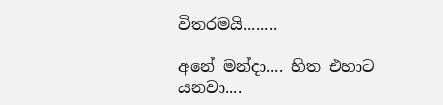විතරමයි........

අනේ මන්දා.... හිත එහාට යනවා....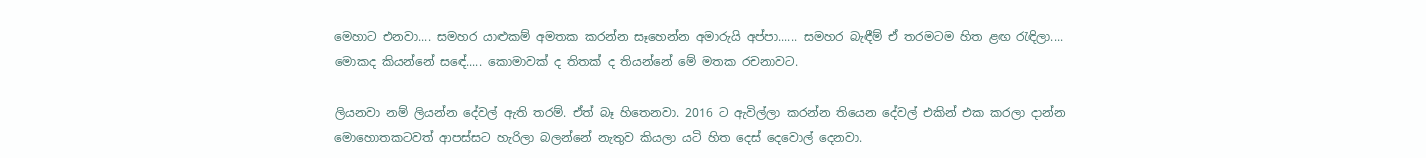මෙහාට එනවා.... සමහර යාළුකම් අමතක කරන්න සෑහෙන්න අමාරුයි අප්පා...... සමහර බැඳීම් ඒ තරමටම හිත ළඟ රැඳිලා.... මොකද කියන්නේ සඳේ..... කොමාවක් ද තිතක් ද තියන්නේ මේ මතක රචනාවට.

ලියනවා නම් ලියන්න දේවල් ඇති තරම්. ඒත් බෑ හිතෙනවා. 2016 ට ඇවිල්ලා කරන්න තියෙන දේවල් එකින් එක කරලා දාන්න මොහොතකටවත් ආපස්සට හැරිලා බලන්නේ නැතුව කියලා යටි හිත දෙස් දෙවොල් දෙනවා.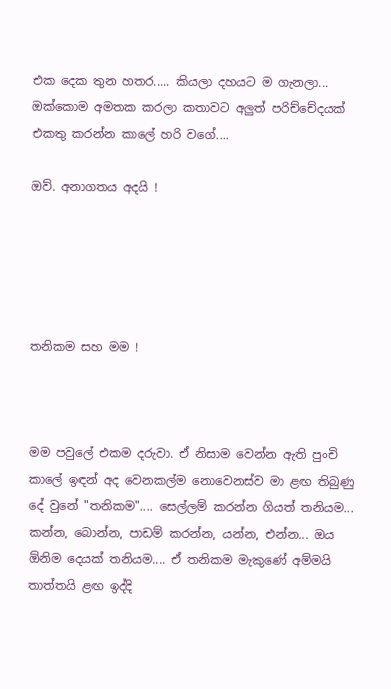එක දෙක තුන හතර..... කියලා දහයට ම ගැනලා... ඔක්කොම අමතක කරලා කතාවට අලුත් පරිච්චේදයක් එකතු කරන්න කාලේ හරි වගේ....

ඔව්. අනාගතය අදයි !





තනිකම සහ මම !



මම පවුලේ එකම දරුවා. ඒ නිසාම වෙන්න ඇති පුංචි කාලේ ඉඳන් අද වෙනකල්ම නොවෙනස්ව මා ළඟ තිබුණු දේ වුනේ "තනිකම".... සෙල්ලම් කරන්න ගියත් තනියම... කන්න, බොන්න, පාඩම් කරන්න, යන්න, එන්න... ඔය ඕනිම දෙයක් තනියම.... ඒ තනිකම මැකුණේ අම්මයි තාත්තයි ළඟ ඉද්දි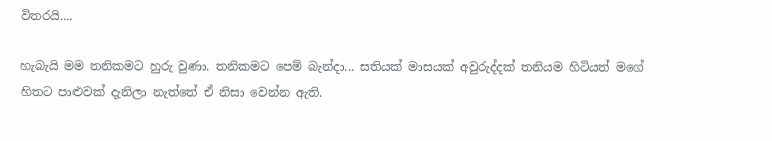විතරයි....

හැබැයි මම තනිකමට හුරු වුණා. තනිකමට පෙම් බැන්දා... සතියක් මාසයක් අවුරුද්දක් තනියම හිටියත් මගේ හිතට පාළුවක් දැනිලා නැත්තේ ඒ නිසා වෙන්න ඇති.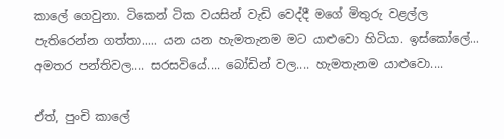කාලේ ගෙවුනා. ටිකෙන් ටික වයසින් වැඩි වෙද්දී මගේ මිතුරු වළල්ල පැතිරෙන්න ගත්තා..... යන යන හැමතැනම මට යාළුවො හිටියා. ඉස්කෝලේ... අමතර පන්තිවල.... සරසවියේ.... බෝඩින් වල.... හැමතැනම යාළුවො....

ඒත්, පුංචි කාලේ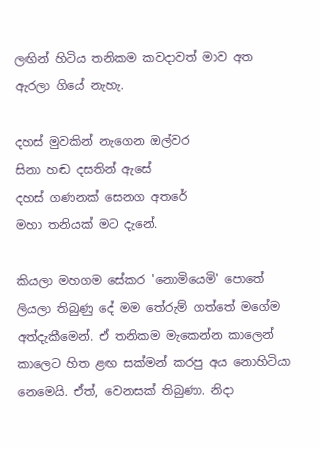ලඟින් හිටිය තනිකම කවදාවත් මාව අත ඇරලා ගියේ නැහැ.

දහස් මුවකින් නැගෙන ඔල්වර
සිනා හඬ දසතින් ඇසේ
දහස් ගණනක් සෙනග අතරේ
මහා තනියක් මට දැනේ.

කියලා මහගම සේකර 'නොමියෙමි' පොතේ ලියලා තිබුණු දේ මම තේරුම් ගත්තේ මගේම අත්දැකීමෙන්. ඒ තනිකම මැකෙන්න කාලෙන් කාලෙට හිත ළඟ සක්මන් කරපු අය නොහිටියා නෙමෙයි. ඒත්, වෙනසක් තිබුණා. නිදා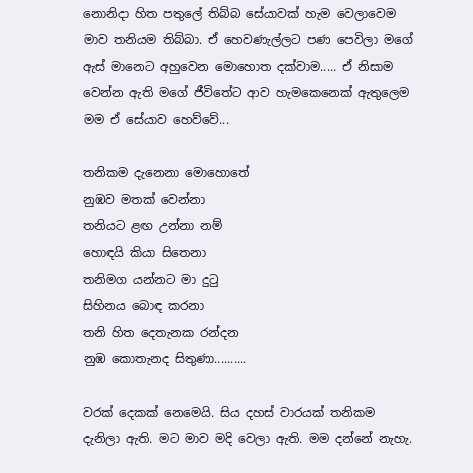නොනිදා හිත පතුලේ තිබ්බ සේයාවක් හැම වෙලාවෙම මාව තනියම තිබ්බා. ඒ හෙවණැල්ලට පණ පෙවිලා මගේ ඇස් මානෙට අහුවෙන මොහොත දක්වාම..... ඒ නිසාම වෙන්න ඇති මගේ ජීවිතේට ආව හැමකෙනෙක් ඇතුලෙම මම ඒ සේයාව හෙව්වේ...

තනිකම දැනෙනා මොහොතේ
නුඹව මතක් වෙන්නා
තනියට ළඟ උන්නා නම්
හොඳයි කියා සිතෙනා
තනිමග යන්නට මා දුටු
සිහිනය බොඳ කරනා
තනි හිත දෙතැනක රන්දන
නුඹ කොතැනද සිතුණා..........

වරක් දෙකක් නෙමෙයි. සිය දහස් වාරයක් තනිකම දැනිලා ඇති. මට මාව මදි වෙලා ඇති. මම දන්නේ නැහැ.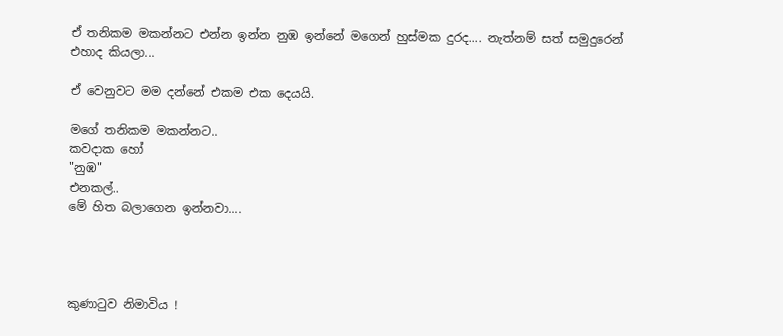ඒ තනිකම මකන්නට එන්න ඉන්න නුඹ ඉන්නේ මගෙන් හුස්මක දුරද.... නැත්නම් සත් සමුදුරෙන් එහාද කියලා...

ඒ වෙනුවට මම දන්නේ එකම එක දෙයයි.

මගේ තනිකම මකන්නට..
කවදාක හෝ
"නුඹ"
එනකල්..
මේ හිත බලාගෙන ඉන්නවා....




කුණාටුව නිමාවිය !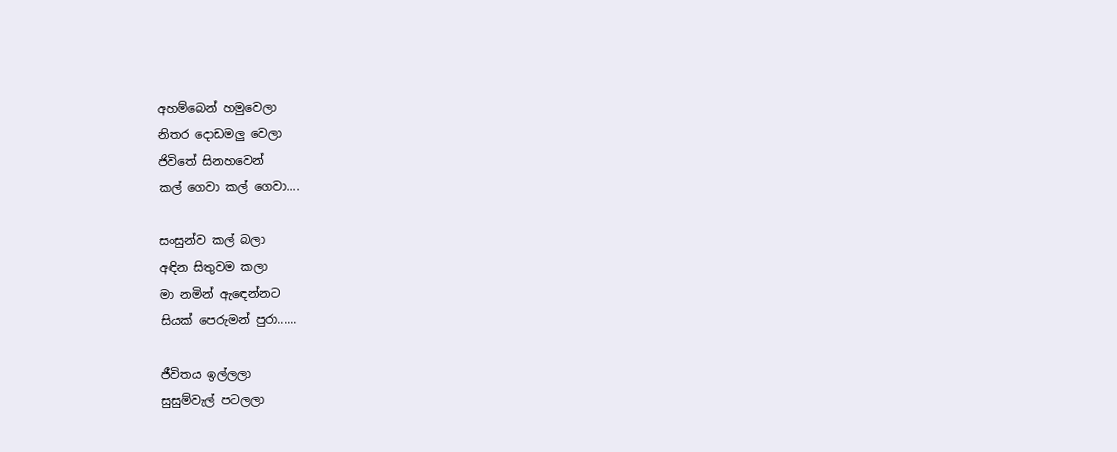අහම්බෙන් හමුවෙලා
නිතර දොඩමලු වෙලා
ජිවිතේ සිනහවෙන්
කල් ගෙවා කල් ගෙවා....

සංසුන්ව කල් බලා
අඳින සිතුවම කලා
මා නමින් ඇඳෙන්නට
සියක් පෙරුමන් පුරා......

ජීවිතය ඉල්ලලා
සුසුම්වැල් පටලලා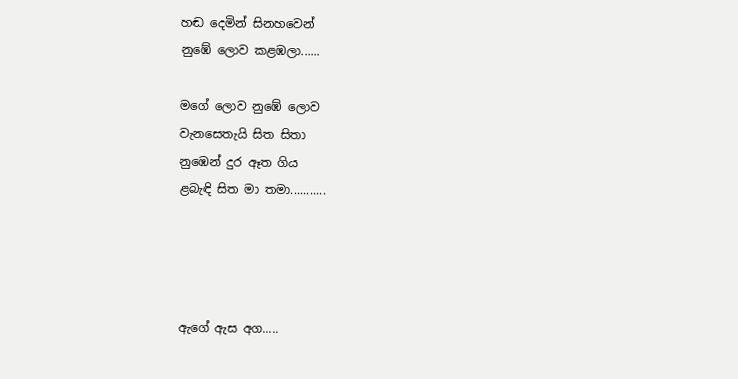හඬ දෙමින් සිනහවෙන්
නුඹේ ලොව කළඹලා......

මගේ ලොව නුඹේ ලොව
වැනසෙතැයි සිත සිතා
නුඹෙන් දුර ඈත ගිය
ළබැඳි සිත මා තමා...........




ඇගේ ඇස අග.....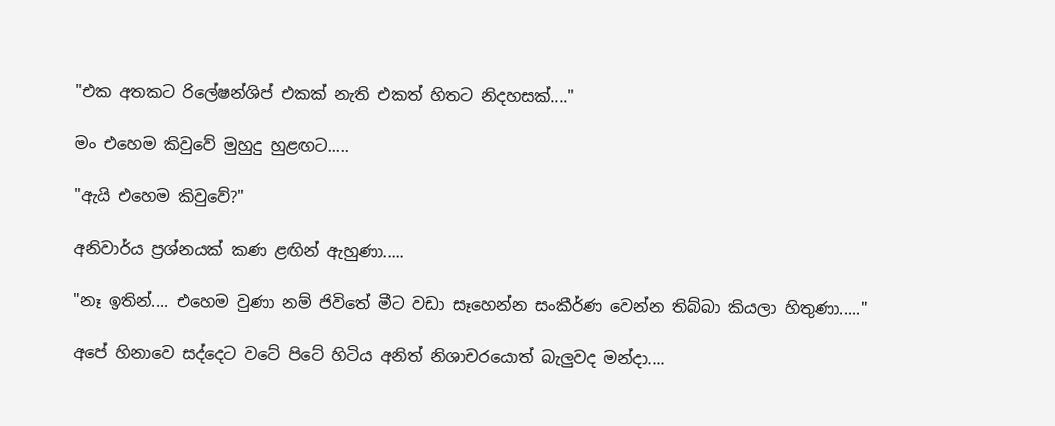"එක අතකට රිලේෂන්ශිප් එකක් නැති එකත් හිතට නිදහසක්...."

මං එහෙම කිවුවේ මුහුදු හුළඟට.....

"ඇයි එහෙම කිවුවේ?"

අනිවාර්ය ප්‍රශ්නයක් කණ ළඟින් ඇහුණා.....

"නෑ ඉතින්.... එහෙම වුණා නම් ජිවිතේ මීට වඩා සෑහෙන්න සංකීර්ණ වෙන්න තිබ්බා කියලා හිතුණා....."

අපේ හිනාවෙ සද්දෙට වටේ පිටේ හිටිය අනිත් නිශාචරයොත් බැලුවද මන්දා....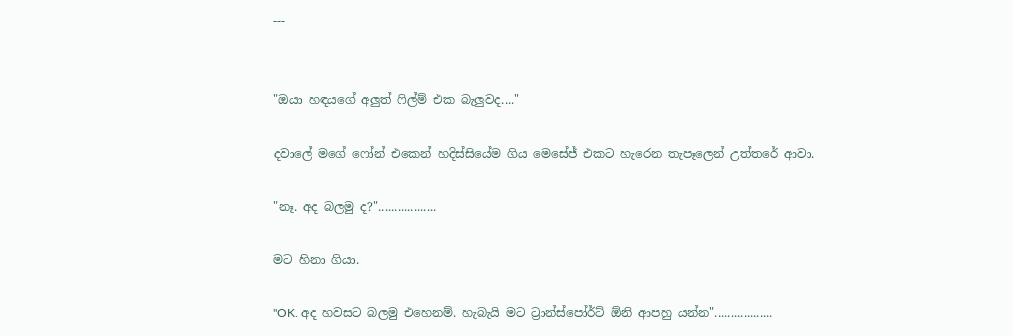---


"ඔයා හඳයගේ අලුත් ෆිල්ම් එක බැලුවද...."

දවාලේ මගේ ෆෝන් එකෙන් හදිස්සියේම ගිය මෙසේජ් එකට හැරෙන තැපෑලෙන් උත්තරේ ආවා.

"නෑ. අද බලමු ද?"..................

මට හිනා ගියා.

"OK. අද හවසට බලමු එහෙනම්. හැබැයි මට ට්‍රාන්ස්පෝර්ට් ඕනි ආපහු යන්න"..................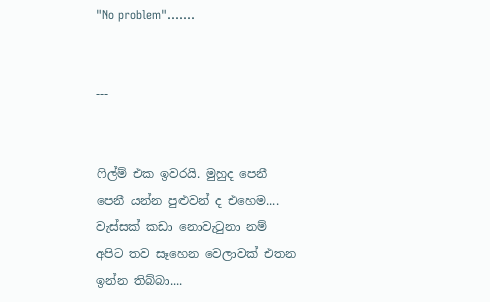"No problem".......


---


ෆිල්ම් එක ඉවරයි. මුහුද පෙනී පෙනී යන්න පුළුවන් ද එහෙම.... වැස්සක් කඩා නොවැටුනා නම් අපිට තව සෑහෙන වෙලාවක් එතන ඉන්න තිබ්බා....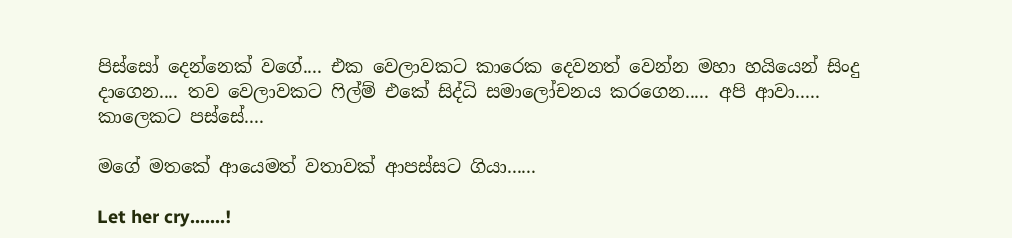පිස්සෝ දෙන්නෙක් වගේ.... එක වෙලාවකට කාරෙක දෙවනත් වෙන්න මහා හයියෙන් සිංදු දාගෙන.... තව වෙලාවකට ෆිල්ම් එකේ සිද්ධි සමාලෝචනය කරගෙන..... අපි ආවා..... කාලෙකට පස්සේ....

මගේ මතකේ ආයෙමත් වතාවක් ආපස්සට ගියා......

Let her cry.......!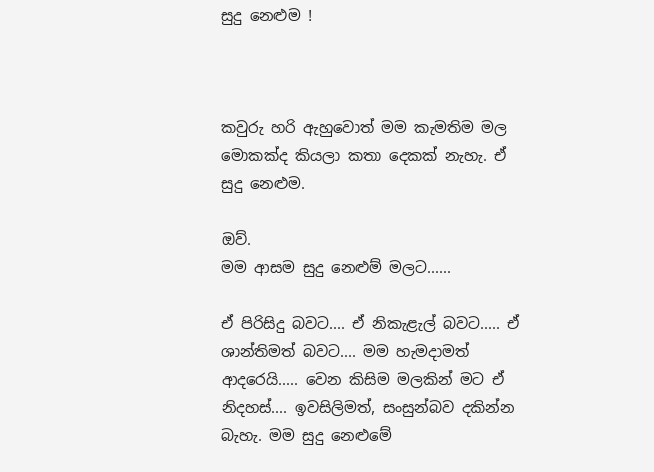සුදු නෙළුම !



කවුරු හරි ඇහුවොත් මම කැමතිම මල මොකක්ද කියලා කතා දෙකක් නැහැ. ඒ සුදු නෙළුම.

ඔව්.
මම ආසම සුදු නෙළුම් මලට......

ඒ පිරිසිදු බවට.... ඒ නිකැළැල් බවට..... ඒ ශාන්තිමත් බවට.... මම හැමදාමත් ආදරෙයි..... වෙන කිසිම මලකින් මට ඒ නිදහස්.... ඉවසිලිමත්, සංසුන්බව දකින්න බැහැ. මම සුදු නෙළුමේ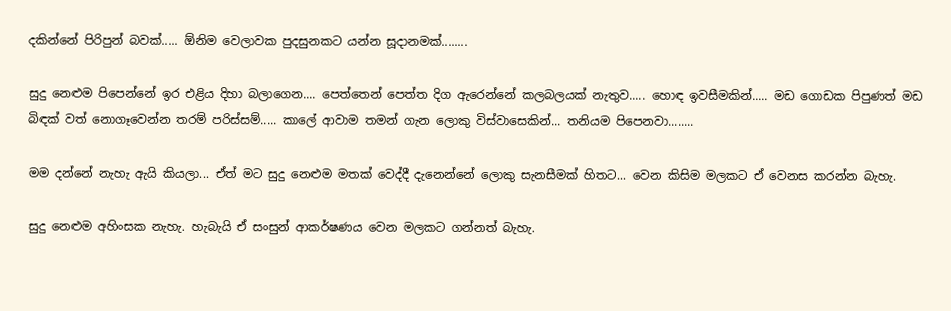දකින්නේ පිරිපුන් බවක්..... ඕනිම වෙලාවක පුදසුනකට යන්න සූදානමක්........

සුදු නෙළුම පිපෙන්නේ ඉර එළිය දිහා බලාගෙන.... පෙත්තෙන් පෙත්ත දිග ඇරෙන්නේ කලබලයක් නැතුව..... හොඳ ඉවසීමකින්..... මඩ ගොඩක පිපුණත් මඩ බිඳක් වත් නොගෑවෙන්න තරම් පරිස්සම්..... කාලේ ආවාම තමන් ගැන ලොකු විස්වාසෙකින්... තනියම පිපෙනවා........

මම දන්නේ නැහැ ඇයි කියලා... ඒත් මට සුදු නෙළුම මතක් වෙද්දී දැනෙන්නේ ලොකු සැනසීමක් හිතට... වෙන කිසිම මලකට ඒ වෙනස කරන්න බැහැ.

සුදු නෙළුම අහිංසක නැහැ. හැබැයි ඒ සංසුන් ආකර්ෂණය වෙන මලකට ගන්නත් බැහැ.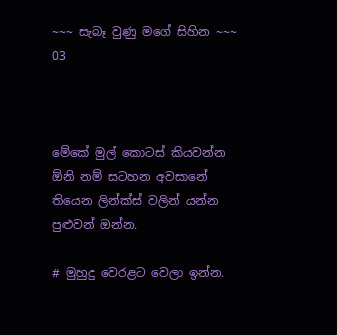~~~ සැබෑ වුණු මගේ සිහින ~~~ 03



මේකේ මුල් කොටස් කියවන්න ඕනි නම් සටහන අවසානේ තියෙන ලින්ක්ස් වලින් යන්න පුළුවන් ඔන්න.

# මුහුදු වෙරළට වෙලා ඉන්න.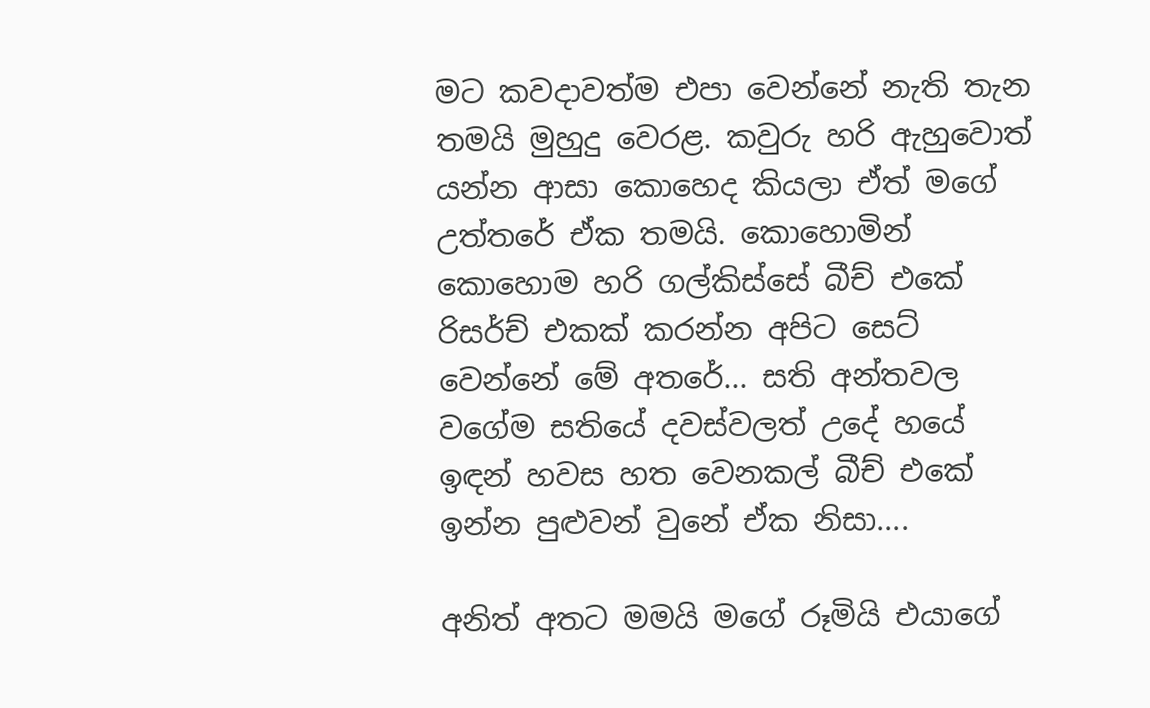මට කවදාවත්ම එපා වෙන්නේ නැති තැන තමයි මුහුදු වෙරළ. කවුරු හරි ඇහුවොත් යන්න ආසා කොහෙද කියලා ඒත් මගේ උත්තරේ ඒක තමයි. කොහොමින් කොහොම හරි ගල්කිස්සේ බීච් එකේ රිසර්ච් එකක් කරන්න අපිට සෙට් වෙන්නේ මේ අතරේ... සති අන්තවල වගේම සතියේ දවස්වලත් උදේ හයේ ඉඳන් හවස හත වෙනකල් බීච් එකේ ඉන්න පුළුවන් වුනේ ඒක නිසා....

අනිත් අතට මමයි මගේ රූමියි එයාගේ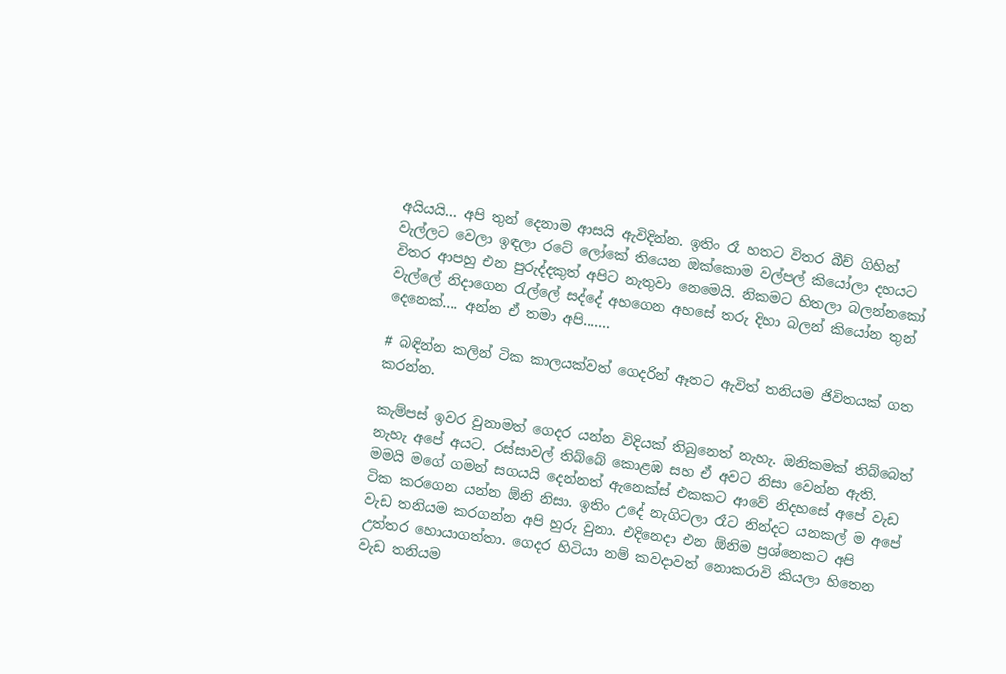අයියයි... අපි තුන් දෙනාම ආසයි ඇවිදින්න. ඉතිං රෑ හතට විතර බීච් ගිහින් වැල්ලට වෙලා ඉඳලා රටේ ලෝකේ තියෙන ඔක්කොම වල්පල් කියෝලා දහයට විතර ආපහු එන පුරුද්දකුත් අපිට නැතුවා නෙමෙයි. නිකමට හිතලා බලන්නකෝ වැල්ලේ නිදාගෙන රැල්ලේ සද්දේ අහගෙන අහසේ තරු දිහා බලන් කියෝන තුන් දෙනෙක්.... අන්න ඒ තමා අපි.......

# බඳින්න කලින් ටික කාලයක්වත් ගෙදරින් ඈතට ඇවිත් තනියම ජිවිතයක් ගත කරන්න.

කැම්පස් ඉවර වුනාමත් ගෙදර යන්න විදියක් තිබුනෙත් නැහැ. ඔනිකමක් තිබ්බෙත් නැහැ අපේ අයට. රස්සාවල් තිබ්බේ කොළඹ සහ ඒ අවට නිසා වෙන්න ඇති. මමයි මගේ ගමන් සගයයි දෙන්නත් ඇනෙක්ස් එකකට ආවේ නිදහසේ අපේ වැඩ ටික කරගෙන යන්න ඕනි නිසා. ඉතිං උදේ නැගිටලා රෑට නින්දට යනකල් ම අපේ වැඩ තනියම කරගන්න අපි හුරු වුනා. එදිනෙදා එන ඕනිම ප්‍රශ්නෙකට අපි උත්තර හොයාගත්තා. ගෙදර හිටියා නම් කවදාවත් නොකරාවි කියලා හිතෙන වැඩ තනියම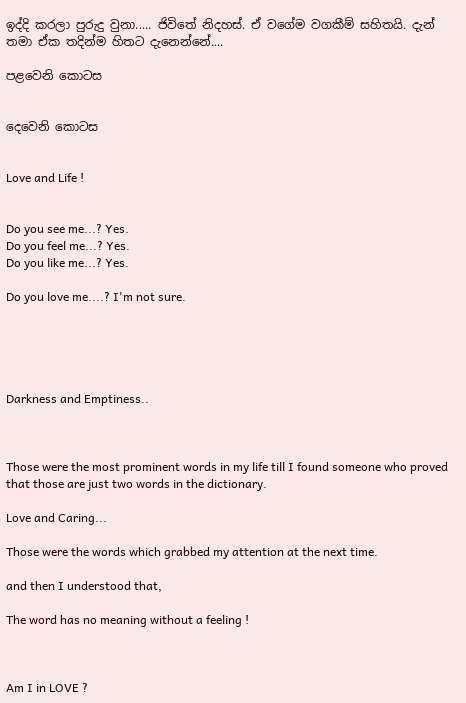ඉද්දි කරලා පුරුදු වුනා..... ජිවිතේ නිදහස්. ඒ වගේම වගකීම් සහිතයි. දැන් තමා ඒක තදින්ම හිතට දැනෙන්නේ....

පළවෙනි කොටස


දෙවෙනි කොටස


Love and Life !


Do you see me...? Yes.
Do you feel me...? Yes.
Do you like me...? Yes.

Do you love me....? I'm not sure.





Darkness and Emptiness..



Those were the most prominent words in my life till I found someone who proved that those are just two words in the dictionary.

Love and Caring...

Those were the words which grabbed my attention at the next time.

and then I understood that,

The word has no meaning without a feeling !



Am I in LOVE ?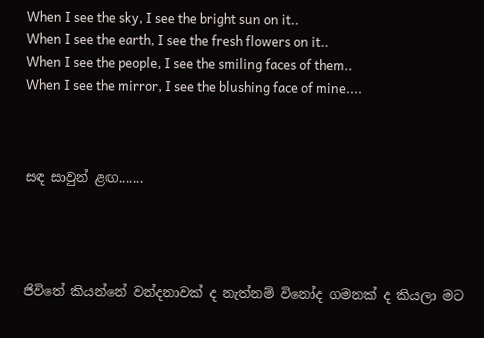When I see the sky, I see the bright sun on it..
When I see the earth, I see the fresh flowers on it..
When I see the people, I see the smiling faces of them..
When I see the mirror, I see the blushing face of mine....



සඳ සාවුන් ළඟ.......




ජිවිතේ කියන්නේ වන්දනාවක් ද නැත්නම් විනෝද ගමනක් ද කියලා මට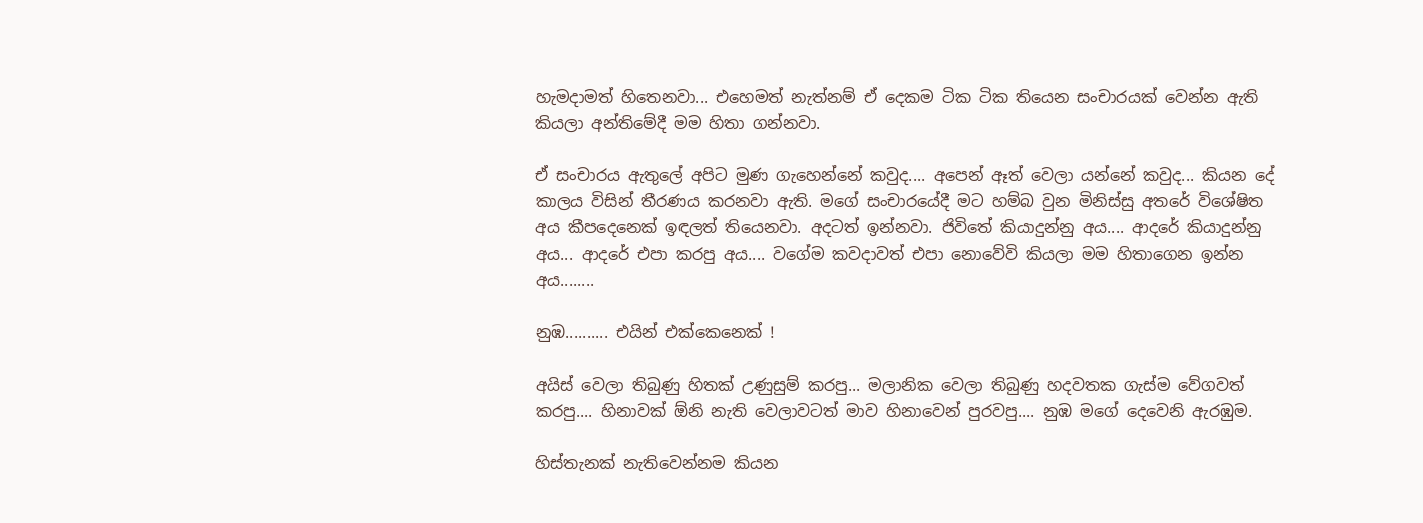හැමදාමත් හිතෙනවා... එහෙමත් නැත්නම් ඒ දෙකම ටික ටික තියෙන සංචාරයක් වෙන්න ඇති කියලා අන්තිමේදී මම හිතා ගන්නවා.

ඒ සංචාරය ඇතුලේ අපිට මුණ ගැහෙන්නේ කවුද.... අපෙන් ඈත් වෙලා යන්නේ කවුද... කියන දේ කාලය විසින් තීරණය කරනවා ඇති. මගේ සංචාරයේදී මට හම්බ වුන මිනිස්සු අතරේ විශේෂිත අය කීපදෙනෙක් ඉඳලත් තියෙනවා. අදටත් ඉන්නවා. ජිවිතේ කියාදුන්නු අය.... ආදරේ කියාදුන්නු අය... ආදරේ එපා කරපු අය.... වගේම කවදාවත් එපා නොවේවි කියලා මම හිතාගෙන ඉන්න අය........

නුඹ.......... එයින් එක්කෙනෙක් !

අයිස් වෙලා තිබුණු හිතක් උණුසුම් කරපු... මලානික වෙලා තිබුණු හදවතක ගැස්ම වේගවත් කරපු.... හිනාවක් ඕනි නැති වෙලාවටත් මාව හිනාවෙන් පුරවපු.... නුඹ මගේ දෙවෙනි ඇරඹුම.

හිස්තැනක් නැතිවෙන්නම කියන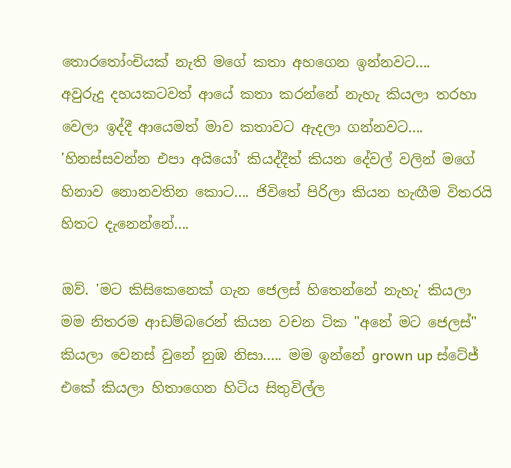තොරතෝංචියක් නැති මගේ කතා අහගෙන ඉන්නවට....
අවුරුදු දහයකටවත් ආයේ කතා කරන්නේ නැහැ කියලා තරහා වෙලා ඉද්දී ආයෙමත් මාව කතාවට ඇදලා ගන්නවට.... 'හිනස්සවන්න එපා අයියෝ' කියද්දීත් කියන දේවල් වලින් මගේ හිනාව නොනවතින කොට.... ජිවිතේ පිරිලා කියන හැඟීම විතරයි හිතට දැනෙන්නේ....

ඔව්. 'මට කිසිකෙනෙක් ගැන ජෙලස් හිතෙන්නේ නැහැ' කියලා මම නිතරම ආඩම්බරෙන් කියන වචන ටික "අනේ මට ජෙලස්" කියලා වෙනස් වුනේ නුඹ නිසා..... මම ඉන්නේ grown up ස්ටේජ් එකේ කියලා හිතාගෙන හිටිය සිතුවිල්ල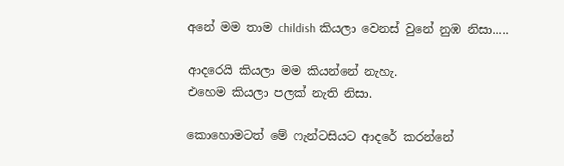අනේ මම තාම childish කියලා වෙනස් වුනේ නුඹ නිසා.....

ආදරෙයි කියලා මම කියන්නේ නැහැ.
එහෙම කියලා පලක් නැති නිසා.

කොහොමටත් මේ ෆැන්ටසියට ආදරේ කරන්නේ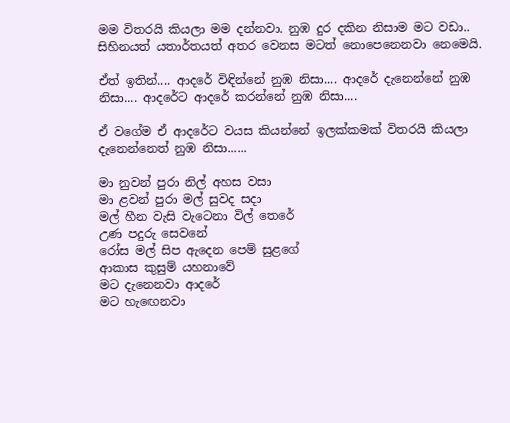මම විතරයි කියලා මම දන්නවා. නුඹ දුර දකින නිසාම මට වඩා.. සිහිනයත් යතාර්තයත් අතර වෙනස මටත් නොපෙනෙනවා නෙමෙයි.

ඒත් ඉතින්.... ආදරේ විඳින්නේ නුඹ නිසා.... ආදරේ දැනෙන්නේ නුඹ නිසා.... ආදරේට ආදරේ කරන්නේ නුඹ නිසා....

ඒ වගේම ඒ ආදරේට වයස කියන්නේ ඉලක්කමක් විතරයි කියලා දැනෙන්නෙත් නුඹ නිසා......

මා නුවන් පුරා නිල් අහස වසා
මා ළවන් පුරා මල් සුවද සදා
මල් හීන වැසි වැටෙනා විල් තෙරේ
උණ පදුරු සෙවනේ
රෝස මල් සිප ඇදෙන පෙම් සුළගේ
ආකාස කුසුම් යහනාවේ
මට දැනෙනවා ආදරේ
මට හැඟෙනවා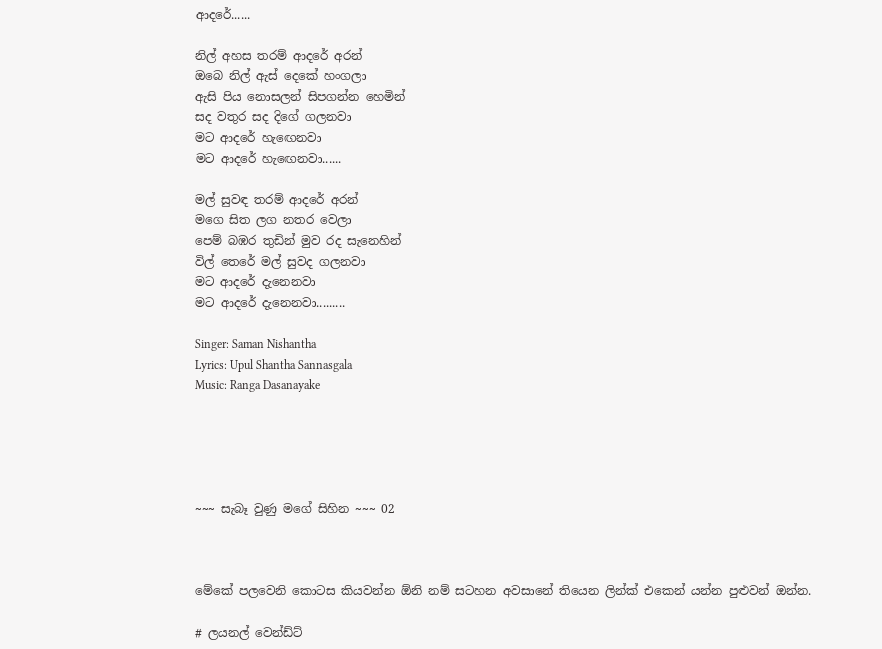ආදරේ......

නිල් අහස තරම් ආදරේ අරන්
ඔබෙ නිල් ඇස් දෙකේ හංගලා
ඇසි පිය නොසලන් සිපගන්න හෙමින්
සද වතුර සද දිගේ ගලනවා
මට ආදරේ හැඟෙනවා
මට ආදරේ හැඟෙනවා......

මල් සුවඳ තරම් ආදරේ අරන්
මගෙ සිත ලග නතර වෙලා
පෙම් බඹර තුඩින් මුව රද සැනෙහින්
විල් තෙරේ මල් සුවද ගලනවා
මට ආදරේ දැනෙනවා
මට ආදරේ දැනෙනවා.........

Singer: Saman Nishantha
Lyrics: Upul Shantha Sannasgala
Music: Ranga Dasanayake





~~~ සැබෑ වුණු මගේ සිහින ~~~ 02



මේකේ පලවෙනි කොටස කියවන්න ඕනි නම් සටහන අවසානේ තියෙන ලින්ක් එකෙන් යන්න පුළුවන් ඔන්න.

# ලයනල් වෙන්ඩ්ට්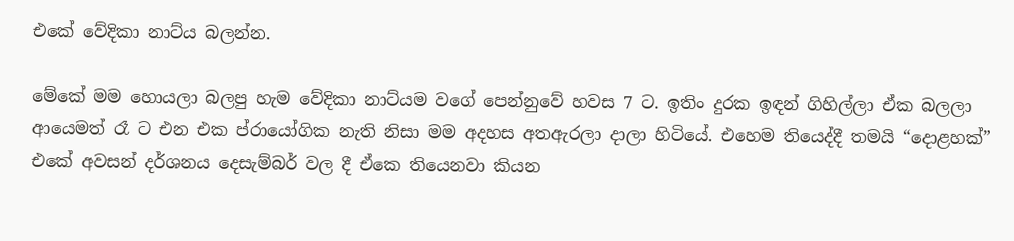එකේ වේදිකා නාට්ය බලන්න.

මේකේ මම හොයලා බලපු හැම වේදිකා නාට්යම වගේ පෙන්නුවේ හවස 7 ට. ඉතිං දුරක ඉඳන් ගිහිල්ලා ඒක බලලා ආයෙමත් රෑ ට එන එක ප්රායෝගික නැති නිසා මම අදහස අතඇරලා දාලා හිටියේ. එහෙම තියෙද්දී තමයි “දොළහක්” එකේ අවසන් දර්ශනය දෙසැම්බර් වල දී ඒකෙ තියෙනවා කියන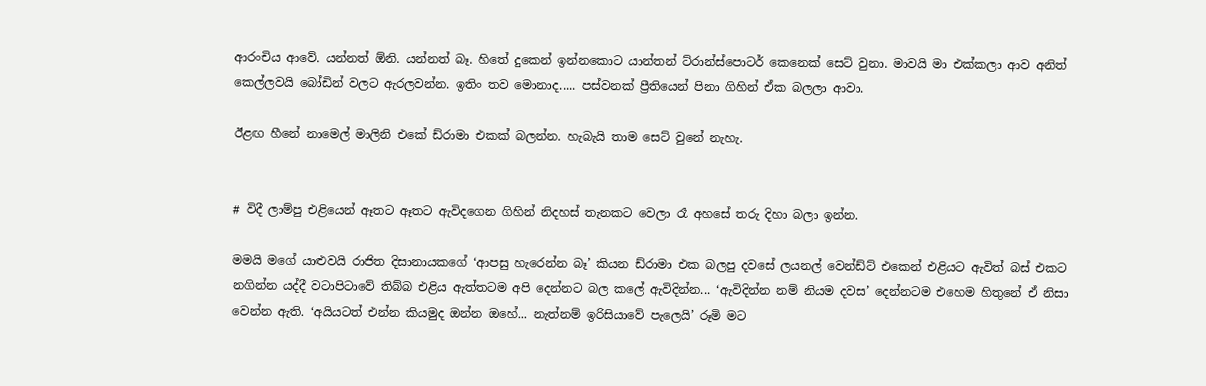ආරංචිය ආවේ. යන්නත් ඕනි. යන්නත් බෑ. හිතේ දුකෙන් ඉන්නකොට යාන්තන් ට්රාන්ස්පොටර් කෙනෙක් සෙට් වුනා. මාවයි මා එක්කලා ආව අනිත් කෙල්ලවයි බෝඩින් වලට ඇරලවන්න. ඉතිං තව මොනාද..... පස්වනක් ප්‍රීතියෙන් පිනා ගිහින් ඒක බලලා ආවා.

ඊළඟ හීනේ නාමෙල් මාලිනි එකේ ඩ්රාමා එකක් බලන්න. හැබැයි තාම සෙට් වුනේ නැහැ.


# විදී ලාම්පු එළියෙන් ඈතට ඈතට ඇවිදගෙන ගිහින් නිදහස් තැනකට වෙලා රෑ අහසේ තරු දිහා බලා ඉන්න.

මමයි මගේ යාළුවයි රාජිත දිසානායකගේ ‘ආපසු හැරෙන්න බෑ’ කියන ඩ්රාමා එක බලපු දවසේ ලයනල් වෙන්ඩ්ට් එකෙන් එළියට ඇවිත් බස් එකට නගින්න යද්දී වටාපිටාවේ තිබ්බ එළිය ඇත්තටම අපි දෙන්නට බල කලේ ඇවිදින්න... ‘ඇවිදින්න නම් නියම දවස’ දෙන්නටම එහෙම හිතුනේ ඒ නිසා වෙන්න ඇති. ‘අයියටත් එන්න කියමුද ඔන්න ඔහේ... නැත්නම් ඉරිසියාවේ පැලෙයි’ රූමි මට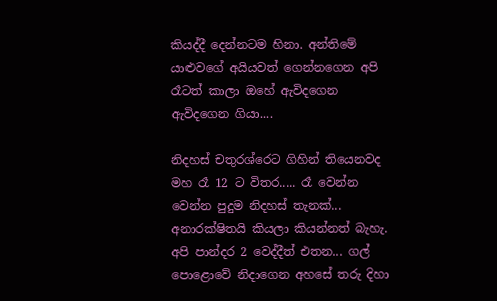කියද්දී දෙන්නටම හිනා. අන්තිමේ යාළුවගේ අයියවත් ගෙන්නගෙන අපි රෑටත් කාලා ඔහේ ඇවිදගෙන ඇවිදගෙන ගියා....

නිදහස් චතුරශ්රෙට ගිහින් තියෙනවද මහ රෑ 12 ට විතර..... රෑ වෙන්න වෙන්න පුදුම නිදහස් තැනක්... අනාරක්ෂිතයි කියලා කියන්නත් බැහැ. අපි පාන්දර 2 වෙද්දීත් එතන... ගල් පොළොවේ නිදාගෙන අහසේ තරු දිහා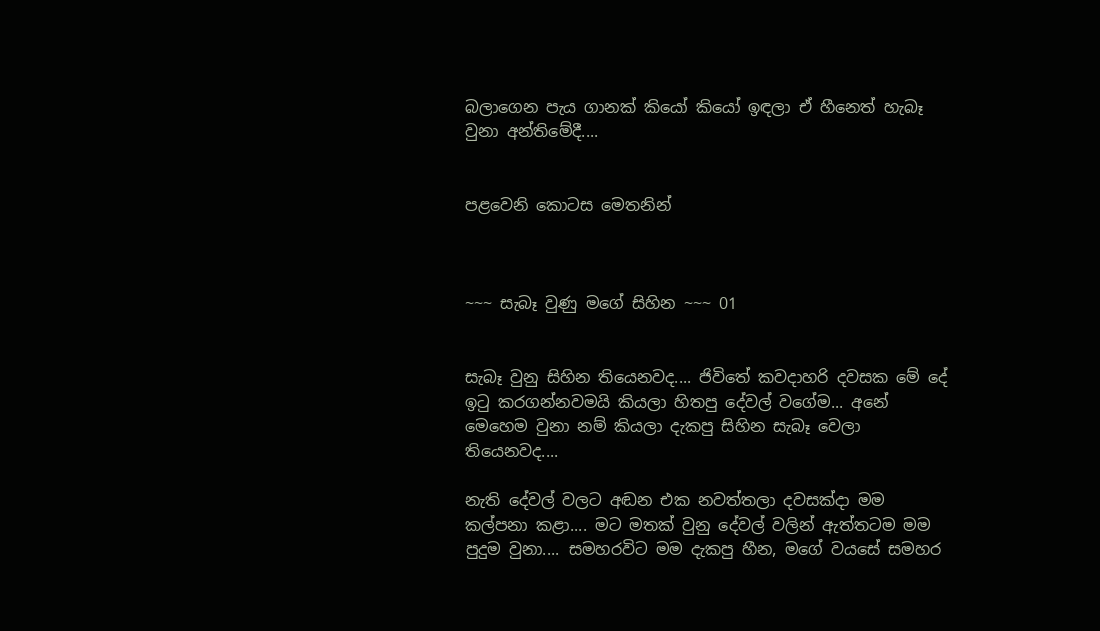බලාගෙන පැය ගානක් කියෝ කියෝ ඉඳලා ඒ හීනෙත් හැබෑ වුනා අන්තිමේදී....


පළවෙනි කොටස මෙතනින්



~~~ සැබෑ වුණු මගේ සිහින ~~~ 01


සැබෑ වුනු සිහින තියෙනවද.... ජිවිතේ කවදාහරි දවසක මේ දේ ඉටු කරගන්නවමයි කියලා හිතපු දේවල් වගේම... අනේ මෙහෙම වුනා නම් කියලා දැකපු සිහින සැබෑ වෙලා තියෙනවද....

නැති දේවල් වලට අඬන එක නවත්තලා දවසක්දා මම කල්පනා කළා.... මට මතක් වුනු දේවල් වලින් ඇත්තටම මම පුදුම වුනා.... සමහරවිට මම දැකපු හීන, මගේ වයසේ සමහර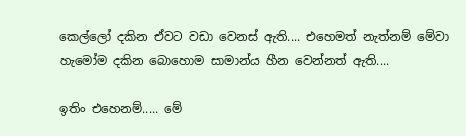කෙල්ලෝ දකින ඒවට වඩා වෙනස් ඇති.... එහෙමත් නැත්නම් මේවා හැමෝම දකින බොහොම සාමාන්ය හීන වෙන්නත් ඇති....

ඉතිං එහෙනම්..... මේ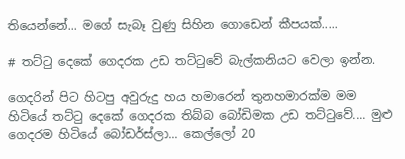තියෙන්නේ... මගේ සැබෑ වුණු සිහින ගොඩෙන් කීපයක්.....

# තට්ටු දෙකේ ගෙදරක උඩ තට්ටුවේ බැල්කනියට වෙලා ඉන්න.

ගෙදරින් පිට හිටපු අවුරුදු හය හමාරෙන් තුනහමාරක්ම මම හිටියේ තට්ටු දෙකේ ගෙදරක තිබ්බ බෝඩිමක උඩ තට්ටුවේ.... මුළු ගෙදරම හිටියේ බෝඩර්ස්ලා... කෙල්ලෝ 20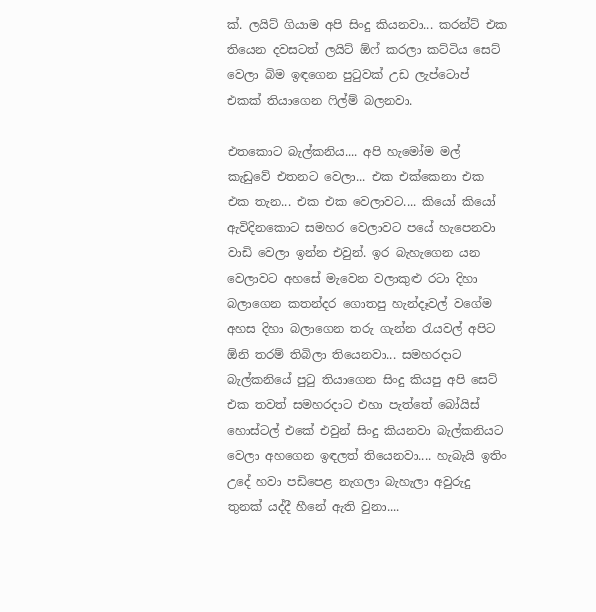ක්. ලයිට් ගියාම අපි සිංදු කියනවා... කරන්ට් එක තියෙන දවසටත් ලයිට් ඕෆ් කරලා කට්ටිය සෙට් වෙලා බිම ඉඳගෙන පුටුවක් උඩ ලැප්ටොප් එකක් තියාගෙන ෆිල්ම් බලනවා.

එතකොට බැල්කනිය.... අපි හැමෝම මල් කැඩුවේ එතනට වෙලා... එක එක්කෙනා එක එක තැන... එක එක වෙලාවට.... කියෝ කියෝ ඇවිදිනකොට සමහර වෙලාවට පයේ හැපෙනවා වාඩි වෙලා ඉන්න එවුන්. ඉර බැහැගෙන යන වෙලාවට අහසේ මැවෙන වලාකුළු රටා දිහා බලාගෙන කතන්දර ගොතපු හැන්දෑවල් වගේම අහස දිහා බලාගෙන තරු ගැන්න රැයවල් අපිට ඕනි තරම් තිබිලා තියෙනවා... සමහරදාට බැල්කනියේ පුටු තියාගෙන සිංදු කියපු අපි සෙට් එක තවත් සමහරදාට එහා පැත්තේ බෝයිස් හොස්ටල් එකේ එවුන් සිංදු කියනවා බැල්කනියට වෙලා අහගෙන ඉඳලත් තියෙනවා.... හැබැයි ඉතිං උදේ හවා පඩිපෙළ නැගලා බැහැලා අවුරුදු තුනක් යද්දී හීනේ ඇති වුනා....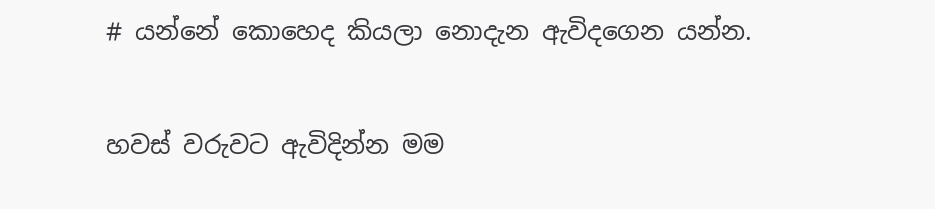# යන්නේ කොහෙද කියලා නොදැන ඇවිදගෙන යන්න.

හවස් වරුවට ඇවිදින්න මම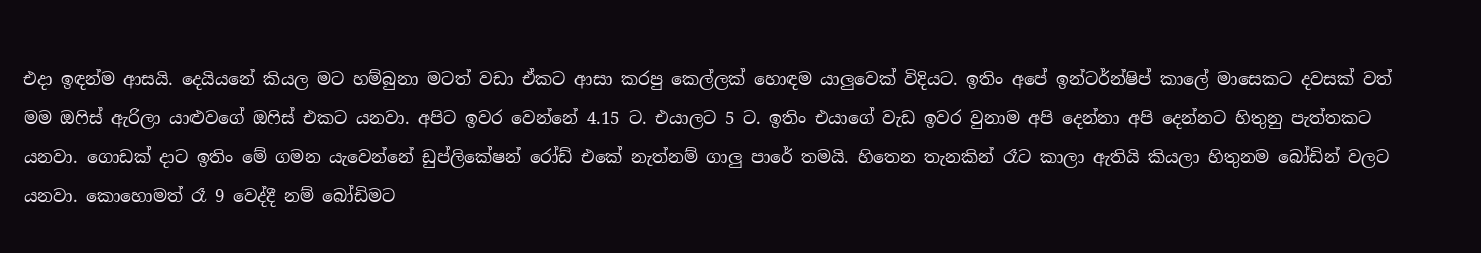එදා ඉඳන්ම ආසයි. දෙයියනේ කියල මට හම්බුනා මටත් වඩා ඒකට ආසා කරපු කෙල්ලක් හොඳම යාලුවෙක් විදියට. ඉතිං අපේ ඉන්ටර්න්ෂිප් කාලේ මාසෙකට දවසක් වත් මම ඔෆිස් ඇරිලා යාළුවගේ ඔෆිස් එකට යනවා. අපිට ඉවර වෙන්නේ 4.15 ට. එයාලට 5 ට. ඉතිං එයාගේ වැඩ ඉවර වුනාම අපි දෙන්නා අපි දෙන්නට හිතුනු පැත්තකට යනවා. ගොඩක් දාට ඉතිං මේ ගමන යැවෙන්නේ ඩුප්ලිකේෂන් රෝඩ් එකේ නැත්නම් ගාලු පාරේ තමයි. හිතෙන තැනකින් රෑට කාලා ඇතියි කියලා හිතුනම බෝඩින් වලට යනවා. කොහොමත් රෑ 9 වෙද්දී නම් බෝඩිමට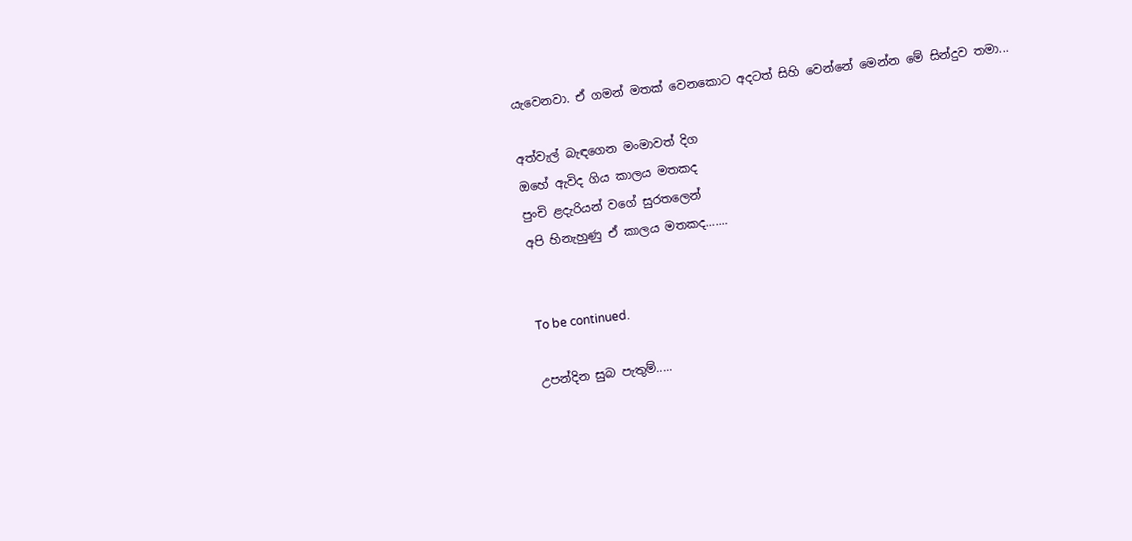යැවෙනවා. ඒ ගමන් මතක් වෙනකොට අදටත් සිහි වෙන්නේ මෙන්න මේ සින්දුව තමා...

අත්වැල් බැඳගෙන මංමාවත් දිග
ඔහේ ඇවිද ගිය කාලය මතකද
පුංචි ළදැරියන් වගේ සුරතලෙන්
අපි හිනැහුණු ඒ කාලය මතකද.......


To be continued.

උපන්දින සුබ පැතුම්.....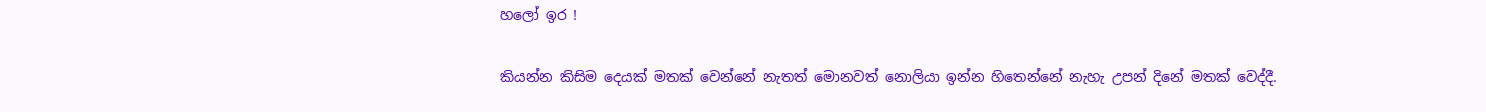හලෝ ඉර !

කියන්න කිසිම දෙයක් මතක් වෙන්නේ නැතත් මොනවත් නොලියා ඉන්න හිතෙන්නේ නැහැ උපන් දිනේ මතක් වෙද්දී.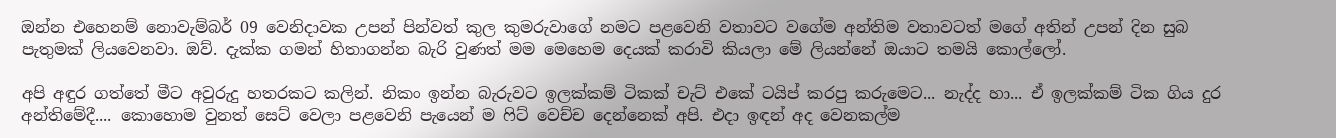ඔන්න එහෙනම් නොවැම්බර් 09 වෙනිදාවක උපන් පින්වත් කුල කුමරුවාගේ නමට පළවෙනි වතාවට වගේම අන්තිම වතාවටත් මගේ අතින් උපන් දින සුබ පැතුමක් ලියවෙනවා. ඔව්. දැක්ක ගමන් හිතාගන්න බැරි වුණත් මම මෙහෙම දෙයක් කරාවි කියලා මේ ලියන්නේ ඔයාට තමයි කොල්ලෝ.

අපි අඳුර ගත්තේ මීට අවුරුදු හතරකට කලින්. නිකං ඉන්න බැරුවට ඉලක්කම් ටිකක් චැට් එකේ ටයිප් කරපු කරුමෙට... නැද්ද හා... ඒ ඉලක්කම් ටික ගිය දුර අන්තිමේදී.... කොහොම වුනත් සෙට් වෙලා පළවෙනි පැයෙන් ම ෆිට් වෙච්ච දෙන්නෙක් අපි. එදා ඉඳන් අද වෙනකල්ම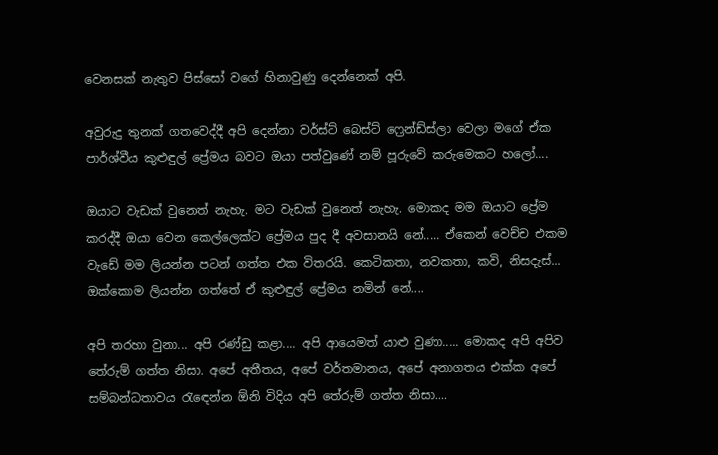වෙනසක් නැතුව පිස්සෝ වගේ හිනාවුණු දෙන්නෙක් අපි.

අවුරුදු තුනක් ගතවෙද්දී අපි දෙන්නා වර්ස්ට් බෙස්ට් ෆ්‍රෙන්ඩ්ස්ලා වෙලා මගේ ඒක පාර්ශ්වීය කුළුඳුල් ප්‍රේමය බවට ඔයා පත්වුණේ නම් පූරුවේ කරුමෙකට හලෝ....

ඔයාට වැඩක් වුනෙත් නැහැ. මට වැඩක් වුනෙත් නැහැ. මොකද මම ඔයාට ප්‍රේම කරද්දී ඔයා වෙන කෙල්ලෙක්ට ප්‍රේමය පුද දී අවසානයි නේ..... ඒකෙන් වෙච්ච එකම වැඩේ මම ලියන්න පටන් ගත්ත එක විතරයි. කෙටිකතා, නවකතා, කවි, නිසදැස්... ඔක්කොම ලියන්න ගත්තේ ඒ කුළුඳුල් ප්‍රේමය නමින් නේ....

අපි තරහා වුනා... අපි රණ්ඩු කළා.... අපි ආයෙමත් යාළු වුණා..... මොකද අපි අපිව තේරුම් ගත්ත නිසා. අපේ අතීතය, අපේ වර්තමානය, අපේ අනාගතය එක්ක අපේ සම්බන්ධතාවය රැඳෙන්න ඕනි විදිය අපි තේරුම් ගත්ත නිසා....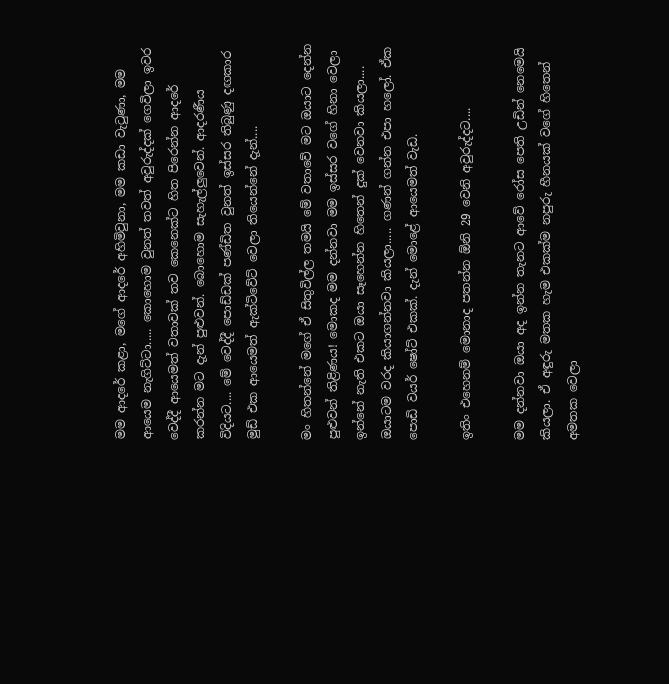මම ආදරේ කළා, මගේ ආදරේ අහිමිවුනා, මම කඩා වැටුණා, මම ආයෙම නැගිට්ටා..... කොහොම වුනත් තවත් අවුරුද්දක් ගෙවිලා ඉවර වෙද්දී ආයෙමත් වතාවක් තව කෙනෙක්ට හිත පිරෙන්න ආදරේ කරන්න මට දැන් පුළුවන්. බොහොම සැහැල්ලුවෙන්. ආදරණීය විදියට.... මේ වෙද්දී පොඩ්ඩක් පණ්ඩිත වුනත් ඉස්සර තිබුණු දඟකාර මුඩ් එක ආයෙමත් ඇක්ටිවේට් වෙලා තියෙන්නේ දැන්....

මං හිතන්නේ මගේ ඒ සිතුවිල්ල තමයි මේ වතාවේ මට ඔයාට දෙන්න පුළුවන් තිළිණය! මොකද මම දන්නවා මම ඉස්සර වගේ හිනා වෙලා ඉන්නේ නැති එකට ඔයා සෑහෙන්න හිතෙන් දුක් වෙනවා කියලා.... ඔයාටම වරද කියාගන්නවා කියලා..... ගණන් ගන්න එපා හලෝ. ඒක පොඩි වයර් ෂෝට් එකක්. දැන් මොළේ ආයෙමත් වැඩ.

ඉතිං එහෙනම් මොනාද පතන්න ඕනි 29 වෙනි අවුරුද්දට....

මම දන්නවා ඔයා අද ඉන්න තැනට ආවේ රෝස පෙති උඩින් නෙමෙයි කියලා. ඒ අඳුරු මතක හැම එකක්ම නපුරු හීනයක් වගේ හිතෙන් අමතක වෙලා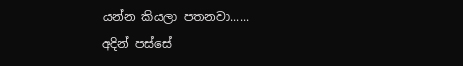යන්න කියලා පතනවා......
අදින් පස්සේ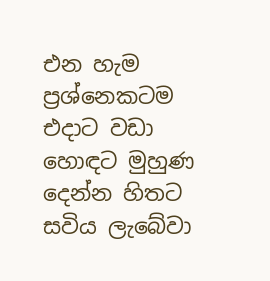එන හැම ප්‍රශ්නෙකටම එදාට වඩා හොඳට මුහුණ දෙන්න හිතට සවිය ලැබේවා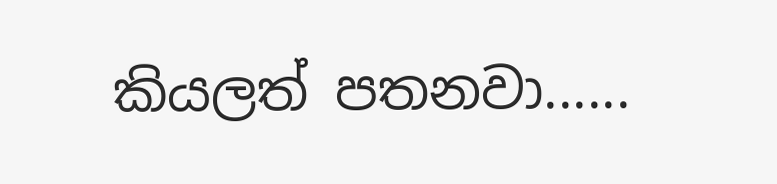කියලත් පතනවා......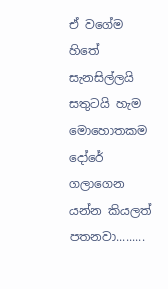ඒ වගේම හිතේ සැනසිල්ලයි සතුටයි හැම මොහොතකම දෝරේ ගලාගෙන යන්න කියලත් පතනවා.........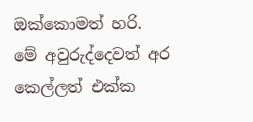ඔක්කොමත් හරි. මේ අවුරුද්දෙවත් අර කෙල්ලත් එක්ක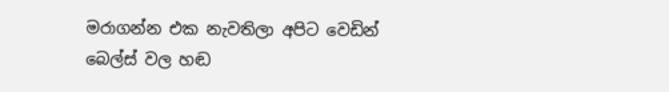මරාගන්න එක නැවතිලා අපිට වෙඩින් බෙල්ස් වල හඬ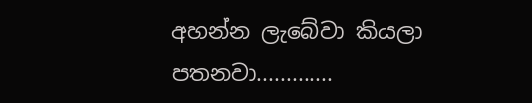අහන්න ලැබේවා කියලා පතනවා.............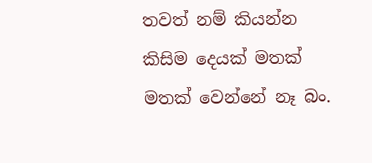තවත් නම් කියන්න කිසිම දෙයක් මතක් මතක් වෙන්නේ නෑ බං.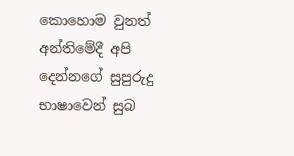කොහොම වුනත් අන්තිමේදී අපි දෙන්නගේ සුපුරුදු භාෂාවෙන් සුබ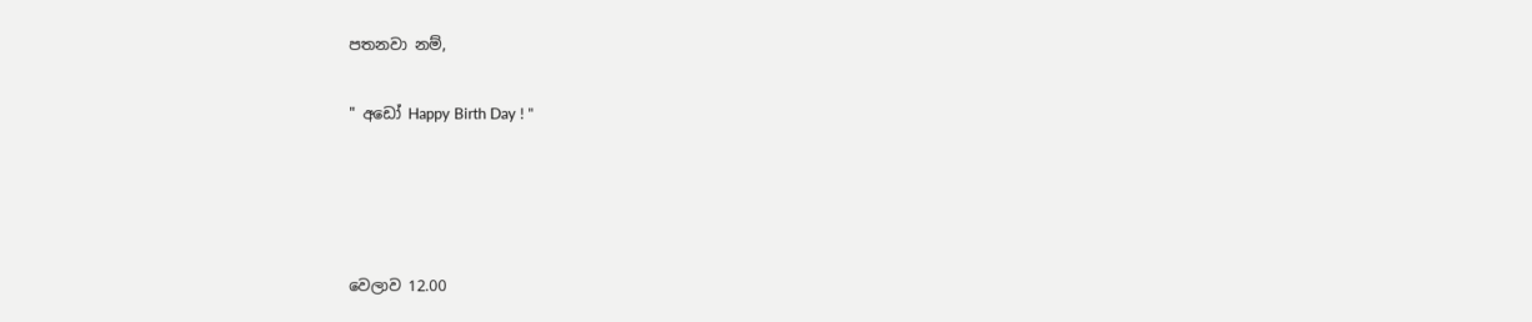පතනවා නම්,

" අඩෝ Happy Birth Day ! "




වෙලාව 12.00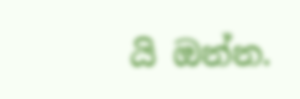යි ඔන්න.